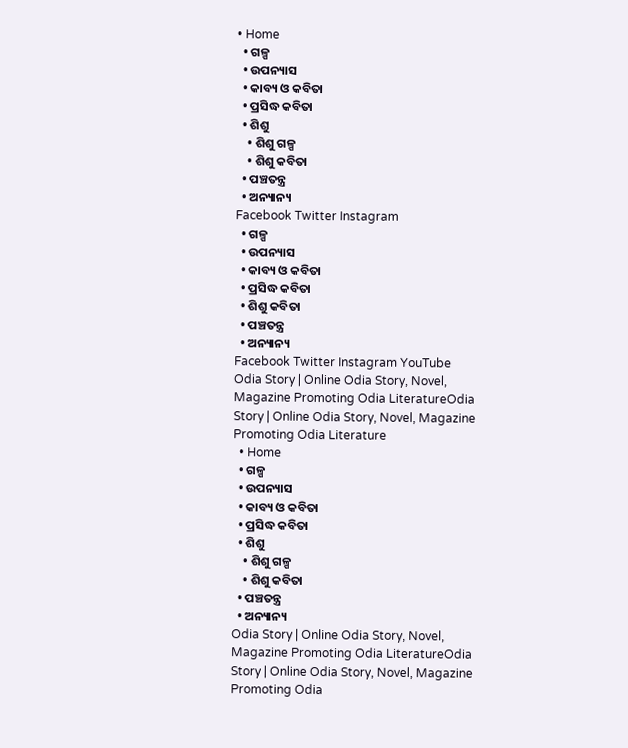• Home
  • ଗଳ୍ପ
  • ଉପନ୍ୟାସ
  • କାବ୍ୟ ଓ କବିତା
  • ପ୍ରସିଦ୍ଧ କବିତା
  • ଶିଶୁ
    • ଶିଶୁ ଗଳ୍ପ
    • ଶିଶୁ କବିତା
  • ପଞ୍ଚତନ୍ତ୍ର
  • ଅନ୍ୟାନ୍ୟ
Facebook Twitter Instagram
  • ଗଳ୍ପ
  • ଉପନ୍ୟାସ
  • କାବ୍ୟ ଓ କବିତା
  • ପ୍ରସିଦ୍ଧ କବିତା
  • ଶିଶୁ କବିତା
  • ପଞ୍ଚତନ୍ତ୍ର
  • ଅନ୍ୟାନ୍ୟ
Facebook Twitter Instagram YouTube
Odia Story | Online Odia Story, Novel, Magazine Promoting Odia LiteratureOdia Story | Online Odia Story, Novel, Magazine Promoting Odia Literature
  • Home
  • ଗଳ୍ପ
  • ଉପନ୍ୟାସ
  • କାବ୍ୟ ଓ କବିତା
  • ପ୍ରସିଦ୍ଧ କବିତା
  • ଶିଶୁ
    • ଶିଶୁ ଗଳ୍ପ
    • ଶିଶୁ କବିତା
  • ପଞ୍ଚତନ୍ତ୍ର
  • ଅନ୍ୟାନ୍ୟ
Odia Story | Online Odia Story, Novel, Magazine Promoting Odia LiteratureOdia Story | Online Odia Story, Novel, Magazine Promoting Odia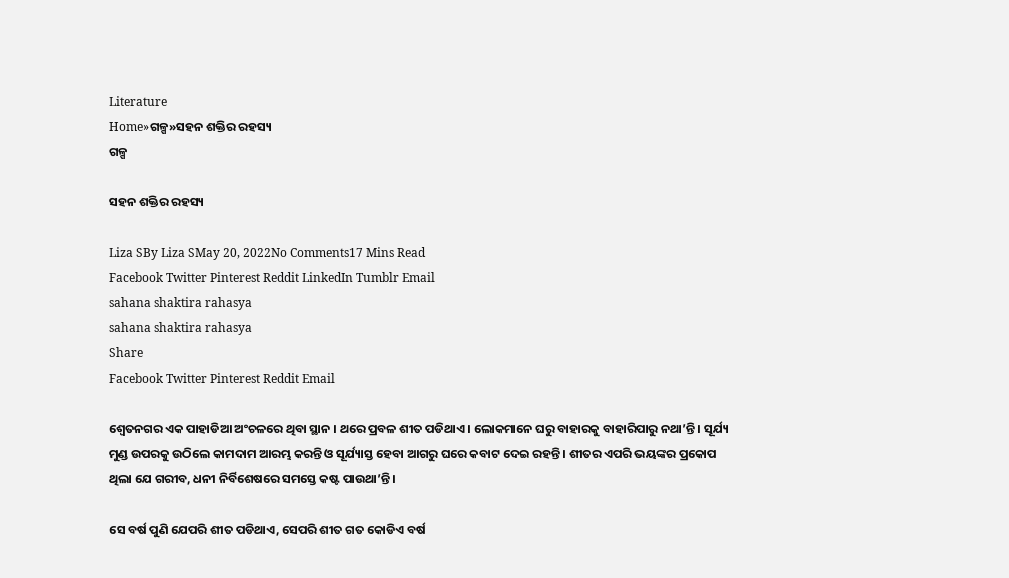Literature
Home»ଗଳ୍ପ»ସହନ ଶକ୍ତିର ରହସ୍ୟ
ଗଳ୍ପ

ସହନ ଶକ୍ତିର ରହସ୍ୟ

Liza SBy Liza SMay 20, 2022No Comments17 Mins Read
Facebook Twitter Pinterest Reddit LinkedIn Tumblr Email
sahana shaktira rahasya
sahana shaktira rahasya
Share
Facebook Twitter Pinterest Reddit Email

ଶ୍ୱେତନଗର ଏକ ପାହାଡିଆ ଅଂଚଳରେ ଥିବା ସ୍ଥାନ । ଥରେ ପ୍ରବଳ ଶୀତ ପଡିଥାଏ । ଲୋକମାନେ ଘରୁ ବାହାରକୁ ବାହାରିପାରୁ ନଥା’ନ୍ତି । ସୂର୍ଯ୍ୟ ମୁଣ୍ଡ ଉପରକୁ ଉଠିଲେ କାମଦାମ ଆରମ୍ଭ କରନ୍ତି ଓ ସୂର୍ଯ୍ୟାସ୍ତ ହେବା ଆଗରୁ ଘରେ କବାଟ ଦେଇ ରହନ୍ତି । ଶୀତର ଏପରି ଭୟଙ୍କର ପ୍ରକୋପ ଥିଲା ଯେ ଗରୀବ, ଧନୀ ନିର୍ବିଶେଷରେ ସମସ୍ତେ କଷ୍ଟ ପାଉଥା’ନ୍ତି ।

ସେ ବର୍ଷ ପୁଣି ଯେପରି ଶୀତ ପଡିଥାଏ, ସେପରି ଶୀତ ଗତ କୋଡିଏ ବର୍ଷ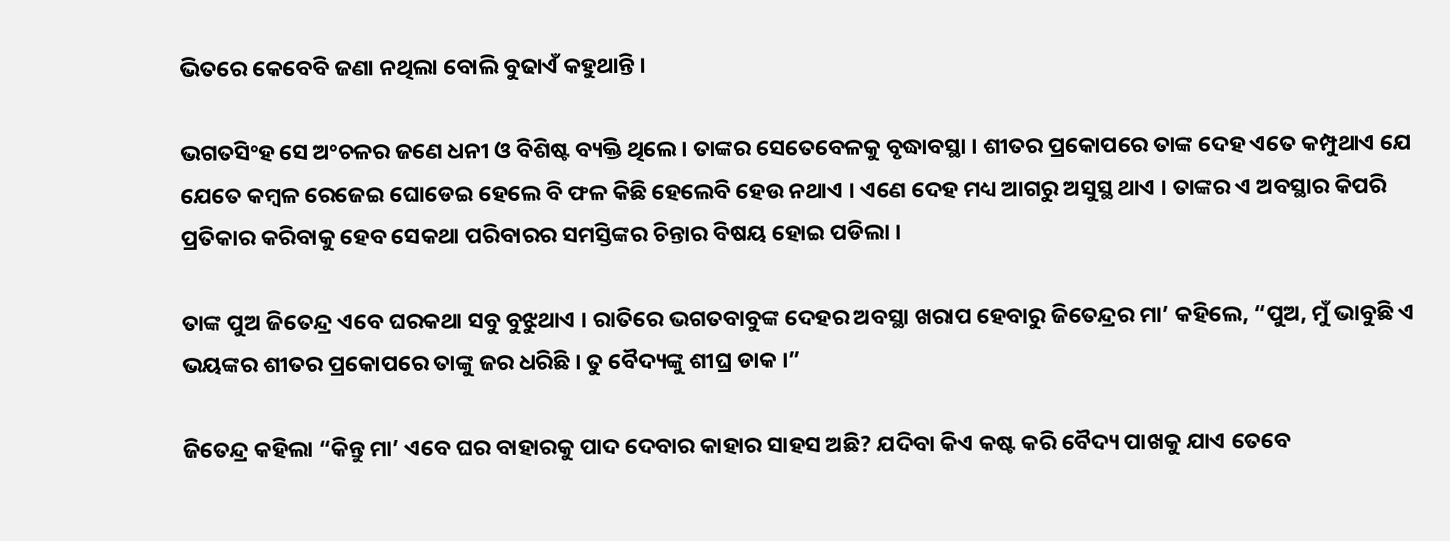ଭିତରେ କେବେବି ଜଣା ନଥିଲା ବୋଲି ବୁଢାଏଁ କହୁଥାନ୍ତି ।

ଭଗତସିଂହ ସେ ଅଂଚଳର ଜଣେ ଧନୀ ଓ ବିଶିଷ୍ଟ ବ୍ୟକ୍ତି ଥିଲେ । ତାଙ୍କର ସେତେବେଳକୁ ବୃଦ୍ଧାବସ୍ଥା । ଶୀତର ପ୍ରକୋପରେ ତାଙ୍କ ଦେହ ଏତେ କମ୍ପୁଥାଏ ଯେ ଯେତେ କମ୍ବଳ ରେଜେଇ ଘୋଡେଇ ହେଲେ ବି ଫଳ କିଛି ହେଲେବି ହେଉ ନଥାଏ । ଏଣେ ଦେହ ମଧ୍ୟ ଆଗରୁ ଅସୁସ୍ଥ ଥାଏ । ତାଙ୍କର ଏ ଅବସ୍ଥାର କିପରି ପ୍ରତିକାର କରିବାକୁ ହେବ ସେକଥା ପରିବାରର ସମସ୍ତିଙ୍କର ଚିନ୍ତାର ବିଷୟ ହୋଇ ପଡିଲା ।

ତାଙ୍କ ପୁଅ ଜିତେନ୍ଦ୍ର ଏବେ ଘରକଥା ସବୁ ବୁଝୁଥାଏ । ରାତିରେ ଭଗତବାବୁଙ୍କ ଦେହର ଅବସ୍ଥା ଖରାପ ହେବାରୁ ଜିତେନ୍ଦ୍ରର ମା’ କହିଲେ, “ପୁଅ, ମୁଁ ଭାବୁଛି ଏ ଭୟଙ୍କର ଶୀତର ପ୍ରକୋପରେ ତାଙ୍କୁ ଜର ଧରିଛି । ତୁ ବୈଦ୍ୟଙ୍କୁ ଶୀଘ୍ର ଡାକ ।”

ଜିତେନ୍ଦ୍ର କହିଲା “କିନ୍ତୁ ମା’ ଏବେ ଘର ବାହାରକୁ ପାଦ ଦେବାର କାହାର ସାହସ ଅଛି? ଯଦିବା କିଏ କଷ୍ଟ କରି ବୈଦ୍ୟ ପାଖକୁ ଯାଏ ତେବେ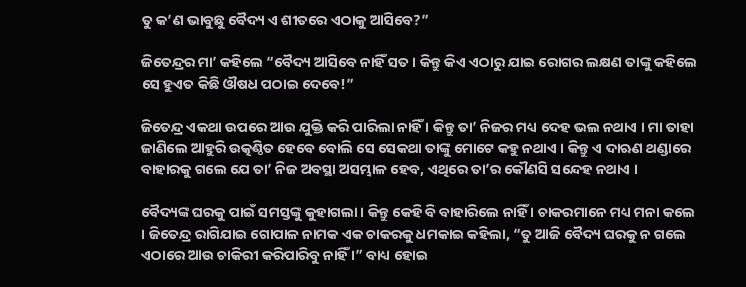ତୁ କ’ଣ ଭାବୁଛୁ ବୈଦ୍ୟ ଏ ଶୀତରେ ଏଠାକୁ ଆସିବେ?”

ଜିତେନ୍ଦ୍ରର ମା’ କହିଲେ “ବୈଦ୍ୟ ଆସିବେ ନାହିଁ ସତ । କିନ୍ତୁ କିଏ ଏଠାରୁ ଯାଇ ରୋଗର ଲକ୍ଷଣ ତାଙ୍କୁ କହିଲେ ସେ ହୁଏତ କିଛି ଔଷଧ ପଠାଇ ଦେବେ!”

ଜିତେନ୍ଦ୍ର ଏକଥା ଉପରେ ଆଉ ଯୁକ୍ତି କରି ପାରିଲା ନାହିଁ । କିନ୍ତୁ ତା’ ନିଜର ମଧ୍ୟ ଦେହ ଭଲ ନଥାଏ । ମା ତାହା ଜାଣିଲେ ଆହୁରି ଉତ୍କଣ୍ଠିତ ହେବେ ବୋଲି ସେ ସେକଥା ତାଙ୍କୁ ମୋଟେ କହୁ ନଥାଏ । କିନ୍ତୁ ଏ ଦାଋଣ ଥଣ୍ଡାରେ ବାହାରକୁ ଗଲେ ଯେ ତା’ ନିଜ ଅବସ୍ଥା ଅସମ୍ଭାଳ ହେବ, ଏଥିରେ ତା’ର କୌଣସି ସନ୍ଦେହ ନଥାଏ ।

ବୈଦ୍ୟଙ୍କ ଘରକୁ ପାଇଁ ସମସ୍ତଙ୍କୁ କୁହାଗଲା । କିନ୍ତୁ କେହି ବି ବାହାରିଲେ ନାହିଁ । ଚାକରମାନେ ମଧ୍ୟ ମନା କଲେ । ଜିତେନ୍ଦ୍ର ରାଗିଯାଇ ଗୋପାଳ ନାମକ ଏକ ଚାକରକୁ ଧମକାଇ କହିଲା, “ତୁ ଆଜି ବୈଦ୍ୟ ଘରକୁ ନ ଗଲେ ଏଠାରେ ଆଉ ଚାକିରୀ କରିପାରିବୁ ନାହିଁ ।” ବାଧ୍ୟ ହୋଇ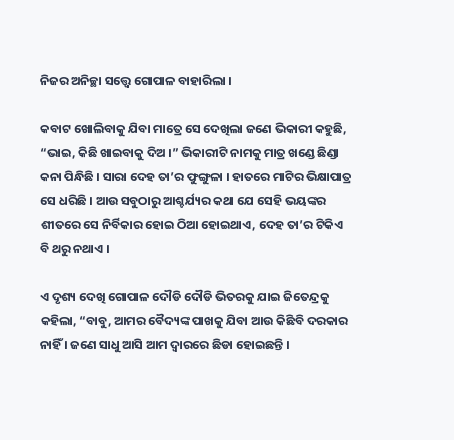ନିଜର ଅନିଚ୍ଛା ସତ୍ତ୍ୱେ ଗୋପାଳ ବାହାରିଲା ।

କବାଟ ଖୋଲିବାକୁ ଯିବା ମାତ୍ରେ ସେ ଦେଖିଲା ଜଣେ ଭିକାରୀ କହୁଛି, “ଭାଇ, କିଛି ଖାଇବାକୁ ଦିଅ ।” ଭିକାରୀଟି ନାମକୁ ମାତ୍ର ଖଣ୍ଡେ ଛିଣ୍ଡା କନା ପିନ୍ଧିଛି । ସାରା ଦେହ ତା’ର ଫୁଙ୍ଗୁଳା । ହାତରେ ମାଟିର ଭିକ୍ଷାପାତ୍ର ସେ ଧରିଛି । ଆଉ ସବୁଠାରୁ ଆଶ୍ଚର୍ଯ୍ୟର କଥା ଯେ ସେହି ଭୟଙ୍କର ଶୀତରେ ସେ ନିର୍ବିକାର ହୋଇ ଠିଆ ହୋଇଥାଏ, ଦେହ ତା’ର ଟିକିଏ ବି ଥରୁ ନଥାଏ ।

ଏ ଦୃଶ୍ୟ ଦେଖି ଗୋପାଳ ଦୌଡି ଦୌଡି ଭିତରକୁ ଯାଇ ଜିତେନ୍ଦ୍ରକୁ କହିଲା, “ବାବୁ, ଆମର ବୈଦ୍ୟଙ୍କ ପାଖକୁ ଯିବା ଆଉ କିଛିବି ଦରକାର ନାହିଁ । ଜଣେ ସାଧୁ ଆସି ଆମ ଦ୍ୱାରରେ ଛିଡା ହୋଇଛନ୍ତି ।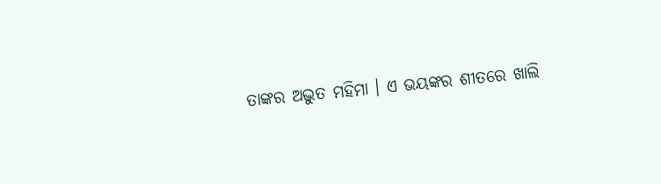ତାଙ୍କର ଅଦ୍ଭୁତ ମହିମା । ଏ ଭୟଙ୍କର ଶୀତରେ ଖାଲି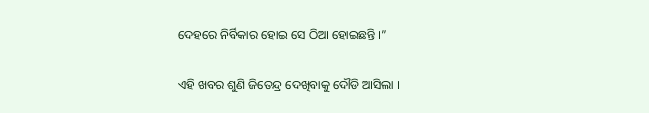ଦେହରେ ନିର୍ବିକାର ହୋଇ ସେ ଠିଆ ହୋଇଛନ୍ତି ।”

ଏହି ଖବର ଶୁଣି ଜିତେନ୍ଦ୍ର ଦେଖିବାକୁ ଦୌଡି ଆସିଲା ।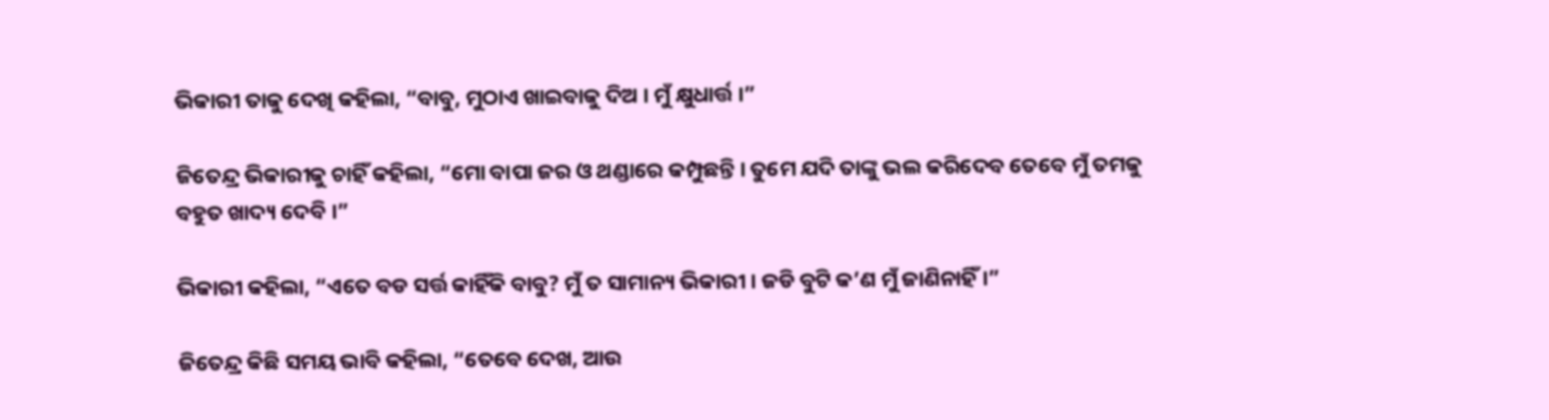ଭିକାରୀ ତାକୁ ଦେଖି କହିଲା, “ବାବୁ, ମୁଠାଏ ଖାଇବାକୁ ଦିଅ । ମୁଁ କ୍ଷୁଧାର୍ତ୍ତ ।”

ଜିତେନ୍ଦ୍ର ଭିକାରୀକୁ ଚାହିଁ କହିଲା, “ମୋ ବାପା ଜର ଓ ଥଣ୍ଡାରେ କମ୍ପୁଛନ୍ତି । ତୁମେ ଯଦି ତାଙ୍କୁ ଭଲ କରିଦେବ ତେବେ ମୁଁ ତମକୁ ବହୁତ ଖାଦ୍ୟ ଦେବି ।”

ଭିକାରୀ କହିଲା, “ଏତେ ବଡ ସର୍ତ୍ତ କାହିଁକି ବାବୁ? ମୁଁ ତ ସାମାନ୍ୟ ଭିକାରୀ । ଜଡି ବୁଟି କ’ଣ ମୁଁ ଜାଣିନାହିଁ ।”

ଜିତେନ୍ଦ୍ର କିଛି ସମୟ ଭାବି କହିଲା, “ତେବେ ଦେଖ, ଆଉ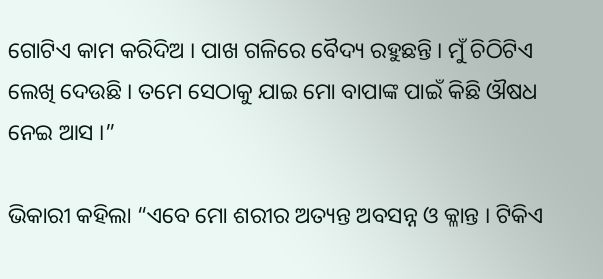ଗୋଟିଏ କାମ କରିଦିଅ । ପାଖ ଗଳିରେ ବୈଦ୍ୟ ରହୁଛନ୍ତି । ମୁଁ ଚିଠିଟିଏ ଲେଖି ଦେଉଛି । ତମେ ସେଠାକୁ ଯାଇ ମୋ ବାପାଙ୍କ ପାଇଁ କିଛି ଔଷଧ ନେଇ ଆସ ।”

ଭିକାରୀ କହିଲା “ଏବେ ମୋ ଶରୀର ଅତ୍ୟନ୍ତ ଅବସନ୍ନ ଓ କ୍ଳାନ୍ତ । ଟିକିଏ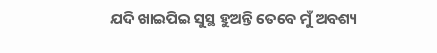ଯଦି ଖାଇପିଇ ସୁସ୍ଥ ହୁଅନ୍ତି ତେବେ ମୁଁ ଅବଶ୍ୟ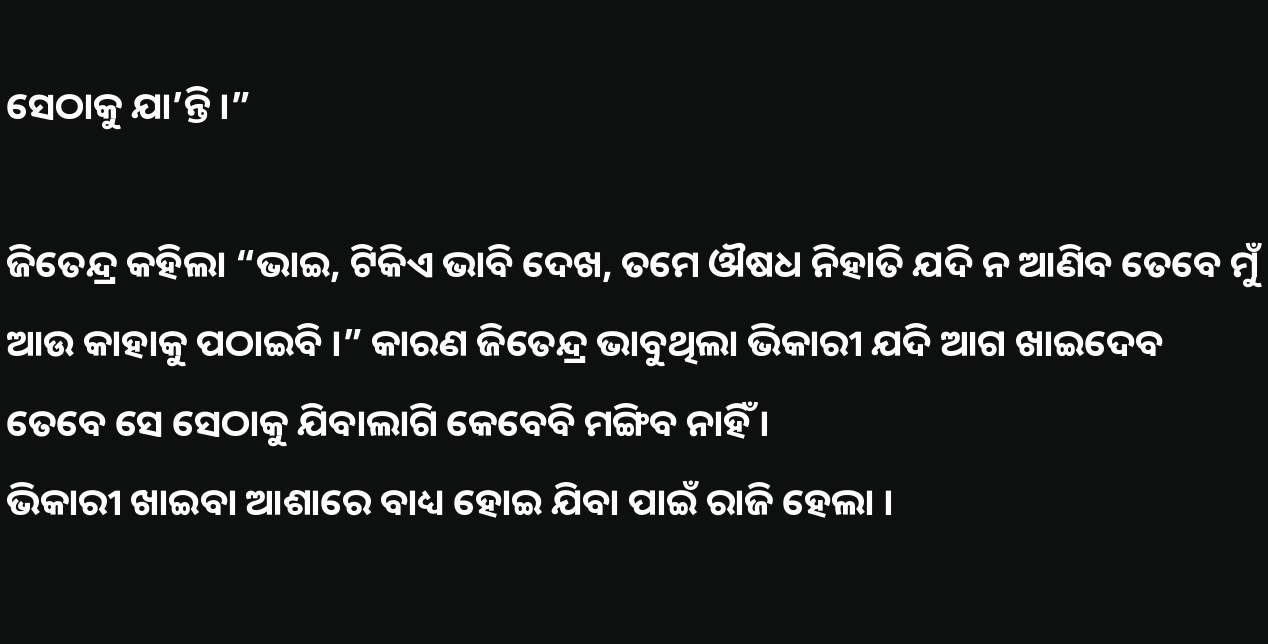ସେଠାକୁ ଯା’ନ୍ତି ।”

ଜିତେନ୍ଦ୍ର କହିଲା “ଭାଇ, ଟିକିଏ ଭାବି ଦେଖ, ତମେ ଔଷଧ ନିହାତି ଯଦି ନ ଆଣିବ ତେବେ ମୁଁ ଆଉ କାହାକୁ ପଠାଇବି ।” କାରଣ ଜିତେନ୍ଦ୍ର ଭାବୁଥିଲା ଭିକାରୀ ଯଦି ଆଗ ଖାଇଦେବ ତେବେ ସେ ସେଠାକୁ ଯିବାଲାଗି କେବେବି ମଙ୍ଗିବ ନାହିଁ ।
ଭିକାରୀ ଖାଇବା ଆଶାରେ ବାଧ୍ୟ ହୋଇ ଯିବା ପାଇଁ ରାଜି ହେଲା ।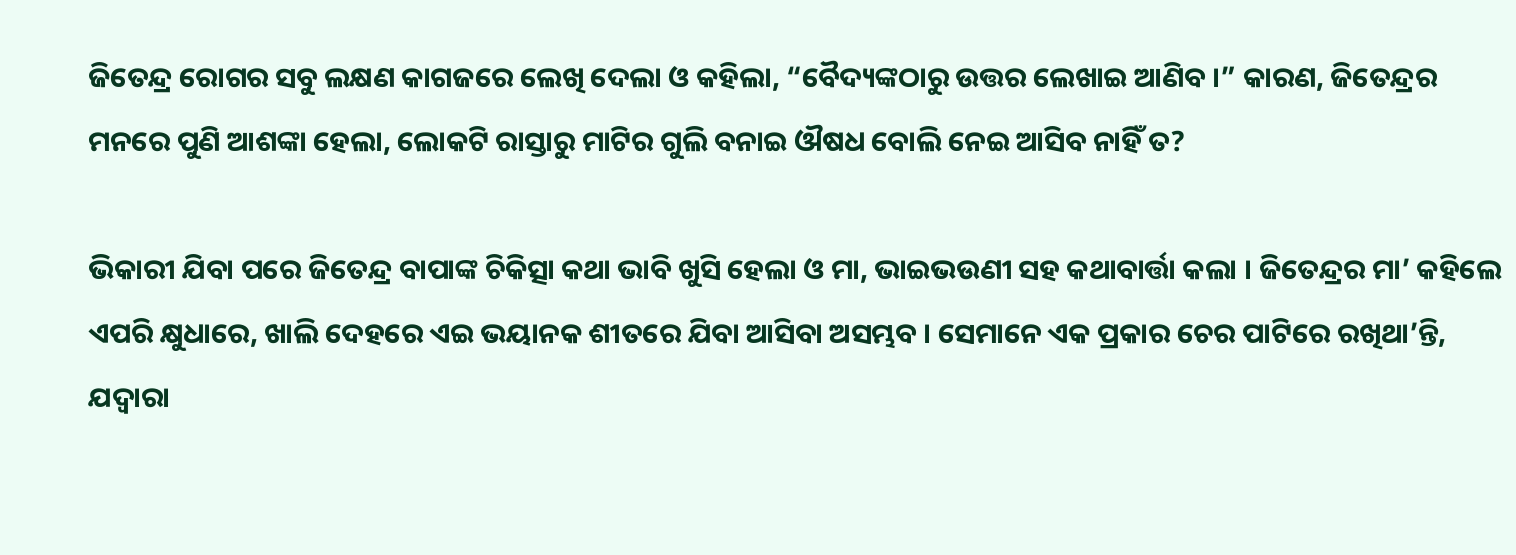ଜିତେନ୍ଦ୍ର ରୋଗର ସବୁ ଲକ୍ଷଣ କାଗଜରେ ଲେଖି ଦେଲା ଓ କହିଲା, “ବୈଦ୍ୟଙ୍କଠାରୁ ଉତ୍ତର ଲେଖାଇ ଆଣିବ ।” କାରଣ, ଜିତେନ୍ଦ୍ରର ମନରେ ପୁଣି ଆଶଙ୍କା ହେଲା, ଲୋକଟି ରାସ୍ତାରୁ ମାଟିର ଗୁଲି ବନାଇ ଔଷଧ ବୋଲି ନେଇ ଆସିବ ନାହିଁ ତ?

ଭିକାରୀ ଯିବା ପରେ ଜିତେନ୍ଦ୍ର ବାପାଙ୍କ ଚିକିତ୍ସା କଥା ଭାବି ଖୁସି ହେଲା ଓ ମା, ଭାଇଭଉଣୀ ସହ କଥାବାର୍ତ୍ତା କଲା । ଜିତେନ୍ଦ୍ରର ମା’ କହିଲେ ଏପରି କ୍ଷୁଧାରେ, ଖାଲି ଦେହରେ ଏଇ ଭୟାନକ ଶୀତରେ ଯିବା ଆସିବା ଅସମ୍ଭବ । ସେମାନେ ଏକ ପ୍ରକାର ଚେର ପାଟିରେ ରଖିଥା’ନ୍ତି, ଯଦ୍ୱାରା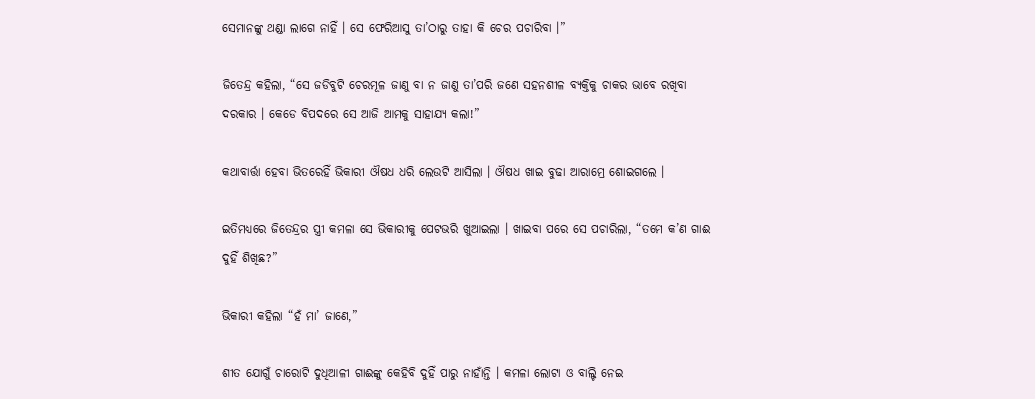ସେମାନଙ୍କୁ ଥଣ୍ଡା ଲାଗେ ନାହିଁ । ସେ ଫେରିଆସୁ ତା’ଠାରୁ ତାହା କି ଚେର ପଚାରିବା ।”

ଜିତେନ୍ଦ୍ର କହିଲା, “ସେ ଜଡିବୁଟି ଚେରମୂଳ ଜାଣୁ ବା ନ ଜାଣୁ ତା’ପରି ଜଣେ ସହନଶୀଳ ବ୍ୟକ୍ତିକୁ ଚାକର ଭାବେ ରଖିବା ଦରକାର । କେଡେ ବିପଦରେ ସେ ଆଜି ଆମକୁ ସାହାଯ୍ୟ କଲା!”

କଥାବାର୍ତ୍ତା ହେବା ଭିତରେହିଁ ଭିକାରୀ ଔଷଧ ଧରି ଲେଉଟି ଆସିଲା । ଔଷଧ ଖାଇ ବୁଢା ଆରାମ୍ରେ ଶୋଇଗଲେ ।

ଇତିମଧ୍ୟରେ ଜିତେନ୍ଦ୍ରର ସ୍ତ୍ରୀ କମଳା ସେ ଭିକାରୀକୁ ପେଟଭରି ଖୁଆଇଲା । ଖାଇବା ପରେ ସେ ପଚାରିଲା, “ତମେ କ’ଣ ଗାଈ ଦୁହିଁ ଶିଖିଛ?”

ଭିକାରୀ କହିଲା “ହଁ ମା’ ଜାଣେ,”

ଶୀତ ଯୋଗୁଁ ଚାରୋଟି ଦୁଧିଆଳୀ ଗାଈଙ୍କୁ କେହିବି ଦୁହିଁ ପାରୁ ନାହାଁନ୍ତି । କମଳା ଲୋଟା ଓ ବାଲ୍ଟି ନେଇ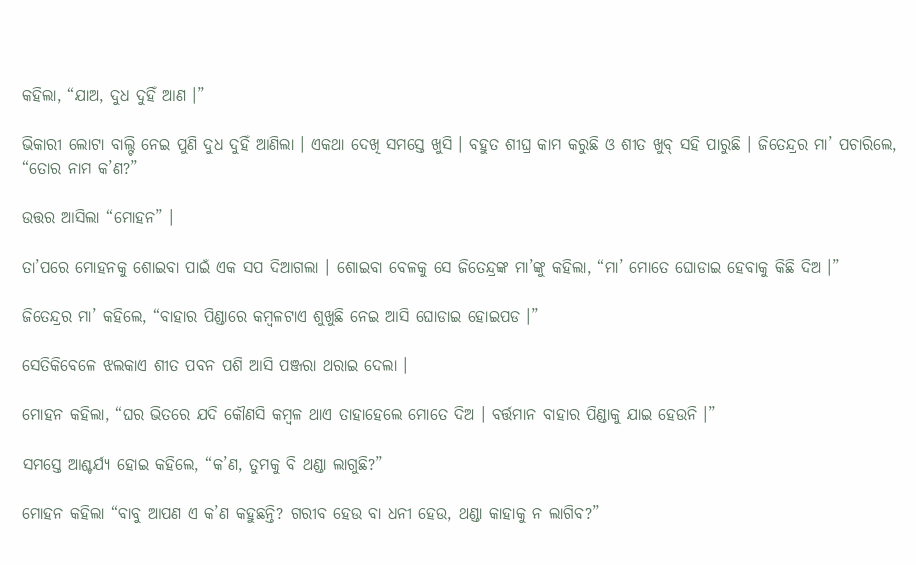କହିଲା, “ଯାଅ, ଦୁଧ ଦୁହିଁ ଆଣ ।”

ଭିକାରୀ ଲୋଟା ବାଲ୍ଟି ନେଇ ପୁଣି ଦୁଧ ଦୁହିଁ ଆଣିଲା । ଏକଥା ଦେଖି ସମସ୍ତେ ଖୁସି । ବହୁତ ଶୀଘ୍ର କାମ କରୁଛି ଓ ଶୀତ ଖୁବ୍ ସହି ପାରୁଛି । ଜିତେନ୍ଦ୍ରର ମା’ ପଚାରିଲେ, “ତୋର ନାମ କ’ଣ?”

ଉତ୍ତର ଆସିଲା “ମୋହନ” ।

ତା’ପରେ ମୋହନକୁ ଶୋଇବା ପାଇଁ ଏକ ସପ ଦିଆଗଲା । ଶୋଇବା ବେଳକୁ ସେ ଜିତେନ୍ଦ୍ରଙ୍କ ମା’ଙ୍କୁ କହିଲା, “ମା’ ମୋତେ ଘୋଡାଇ ହେବାକୁ କିଛି ଦିଅ ।”

ଜିତେନ୍ଦ୍ରର ମା’ କହିଲେ, “ବାହାର ପିଣ୍ଡାରେ କମ୍ବଳଟାଏ ଶୁଖୁଛି ନେଇ ଆସି ଘୋଡାଇ ହୋଇପଡ ।”

ସେତିକିବେଳେ ଝଲକାଏ ଶୀତ ପବନ ପଶି ଆସି ପଞ୍ଜରା ଥରାଇ ଦେଲା ।

ମୋହନ କହିଲା, “ଘର ଭିତରେ ଯଦି କୌଣସି କମ୍ବଳ ଥାଏ ତାହାହେଲେ ମୋତେ ଦିଅ । ବର୍ତ୍ତମାନ ବାହାର ପିଣ୍ଡାକୁ ଯାଇ ହେଉନି ।”

ସମସ୍ତେ ଆଶ୍ଚର୍ଯ୍ୟ ହୋଇ କହିଲେ, “କ’ଣ, ତୁମକୁ ବି ଥଣ୍ଡା ଲାଗୁଛି?”

ମୋହନ କହିଲା “ବାବୁ ଆପଣ ଏ କ’ଣ କହୁଛନ୍ତି? ଗରୀବ ହେଉ ବା ଧନୀ ହେଉ, ଥଣ୍ଡା କାହାକୁ ନ ଲାଗିବ?”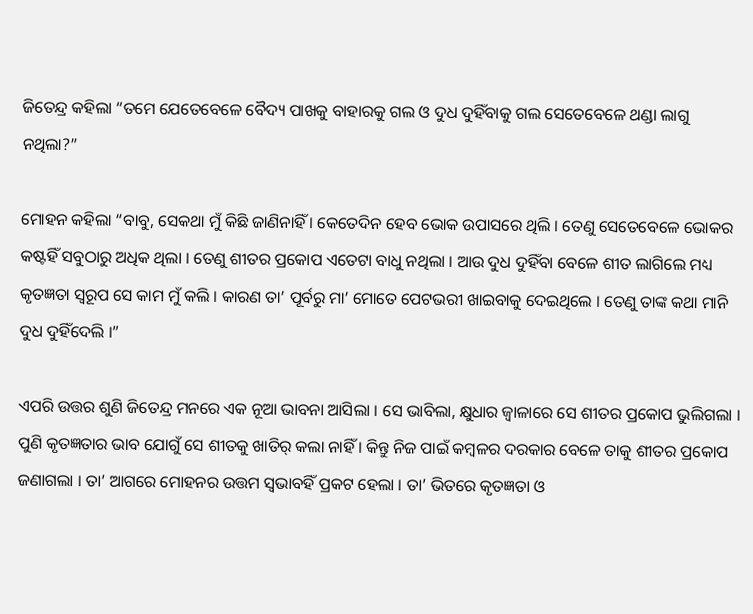ଜିତେନ୍ଦ୍ର କହିଲା “ତମେ ଯେତେବେଳେ ବୈଦ୍ୟ ପାଖକୁ ବାହାରକୁ ଗଲ ଓ ଦୁଧ ଦୁହିଁବାକୁ ଗଲ ସେତେବେଳେ ଥଣ୍ଡା ଲାଗୁ ନଥିଲା?”

ମୋହନ କହିଲା “ବାବୁ, ସେକଥା ମୁଁ କିଛି ଜାଣିନାହିଁ । କେତେଦିନ ହେବ ଭୋକ ଉପାସରେ ଥିଲି । ତେଣୁ ସେତେବେଳେ ଭୋକର କଷ୍ଟହିଁ ସବୁଠାରୁ ଅଧିକ ଥିଲା । ତେଣୁ ଶୀତର ପ୍ରକୋପ ଏତେଟା ବାଧୁ ନଥିଲା । ଆଉ ଦୁଧ ଦୁହିଁବା ବେଳେ ଶୀତ ଲାଗିଲେ ମଧ୍ୟ କୃତଜ୍ଞତା ସ୍ୱରୂପ ସେ କାମ ମୁଁ କଲି । କାରଣ ତା’ ପୂର୍ବରୁ ମା’ ମୋତେ ପେଟଭରୀ ଖାଇବାକୁ ଦେଇଥିଲେ । ତେଣୁ ତାଙ୍କ କଥା ମାନି ଦୁଧ ଦୁହିଁଦେଲି ।”

ଏପରି ଉତ୍ତର ଶୁଣି ଜିତେନ୍ଦ୍ର ମନରେ ଏକ ନୂଆ ଭାବନା ଆସିଲା । ସେ ଭାବିଲା, କ୍ଷୁଧାର ଜ୍ୱାଳାରେ ସେ ଶୀତର ପ୍ରକୋପ ଭୁଲିଗଲା । ପୁଣି କୃତଜ୍ଞତାର ଭାବ ଯୋଗୁଁ ସେ ଶୀତକୁ ଖାତିର୍ କଲା ନାହିଁ । କିନ୍ତୁ ନିଜ ପାଇଁ କମ୍ବଳର ଦରକାର ବେଳେ ତାକୁ ଶୀତର ପ୍ରକୋପ ଜଣାଗଲା । ତା’ ଆଗରେ ମୋହନର ଉତ୍ତମ ସ୍ୱଭାବହିଁ ପ୍ରକଟ ହେଲା । ତା’ ଭିତରେ କୃତଜ୍ଞତା ଓ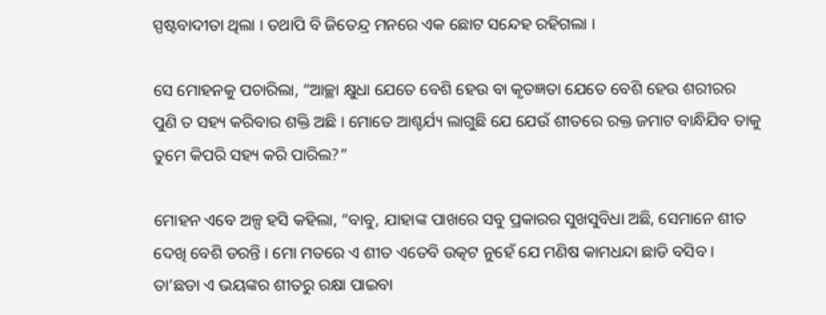ସ୍ପଷ୍ଟବାଦୀତା ଥିଲା । ତଥାପି ବି ଜିତେନ୍ଦ୍ର ମନରେ ଏକ ଛୋଟ ସନ୍ଦେହ ରହିଗଲା ।

ସେ ମୋହନକୁ ପଚାରିଲା, “ଆଚ୍ଛା କ୍ଷୁଧା ଯେତେ ବେଶି ହେଉ ବା କୃତଜ୍ଞତା ଯେତେ ବେଶି ହେଉ ଶରୀରର ପୁଣି ତ ସହ୍ୟ କରିବାର ଶକ୍ତି ଅଛି । ମୋତେ ଆଶ୍ଚର୍ଯ୍ୟ ଲାଗୁଛି ଯେ ଯେଉଁ ଶୀତରେ ରକ୍ତ ଜମାଟ ବାନ୍ଧିଯିବ ତାକୁ ତୁମେ କିପରି ସହ୍ୟ କରି ପାରିଲ?”

ମୋହନ ଏବେ ଅଳ୍ପ ହସି କହିଲା, “ବାବୁ, ଯାହାଙ୍କ ପାଖରେ ସବୁ ପ୍ରକାରର ସୁଖସୁବିଧା ଅଛି, ସେମାନେ ଶୀତ ଦେଖି ବେଶି ଡରନ୍ତି । ମୋ ମତରେ ଏ ଶୀତ ଏତେବି ଉତ୍କଟ ନୁହେଁ ଯେ ମଣିଷ କାମଧନ୍ଦା ଛାଡି ବସିବ । ତା’ଛଡା ଏ ଭୟଙ୍କର ଶୀତରୁ ରକ୍ଷା ପାଇବା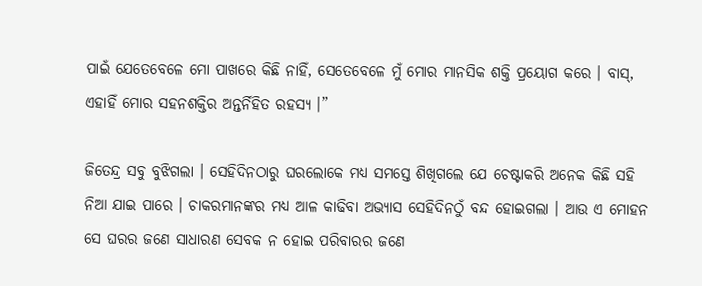ପାଇଁ ଯେତେବେଳେ ମୋ ପାଖରେ କିଛି ନାହିଁ, ସେତେବେଳେ ମୁଁ ମୋର ମାନସିକ ଶକ୍ତି ପ୍ରୟୋଗ କରେ । ବାସ୍, ଏହାହିଁ ମୋର ସହନଶକ୍ତିର ଅନ୍ତର୍ନିହିତ ରହସ୍ୟ ।”

ଜିତେନ୍ଦ୍ର ସବୁ ବୁଝିଗଲା । ସେହିଦିନଠାରୁ ଘରଲୋକେ ମଧ୍ୟ ସମସ୍ତେ ଶିଖିଗଲେ ଯେ ଚେଷ୍ଟାକରି ଅନେକ କିଛି ସହି ନିଆ ଯାଇ ପାରେ । ଚାକରମାନଙ୍କର ମଧ୍ୟ ଆଳ କାଢିବା ଅଭ୍ୟାସ ସେହିଦିନଠୁଁ ବନ୍ଦ ହୋଇଗଲା । ଆଉ ଏ ମୋହନ ସେ ଘରର ଜଣେ ସାଧାରଣ ସେବକ ନ ହୋଇ ପରିବାରର ଜଣେ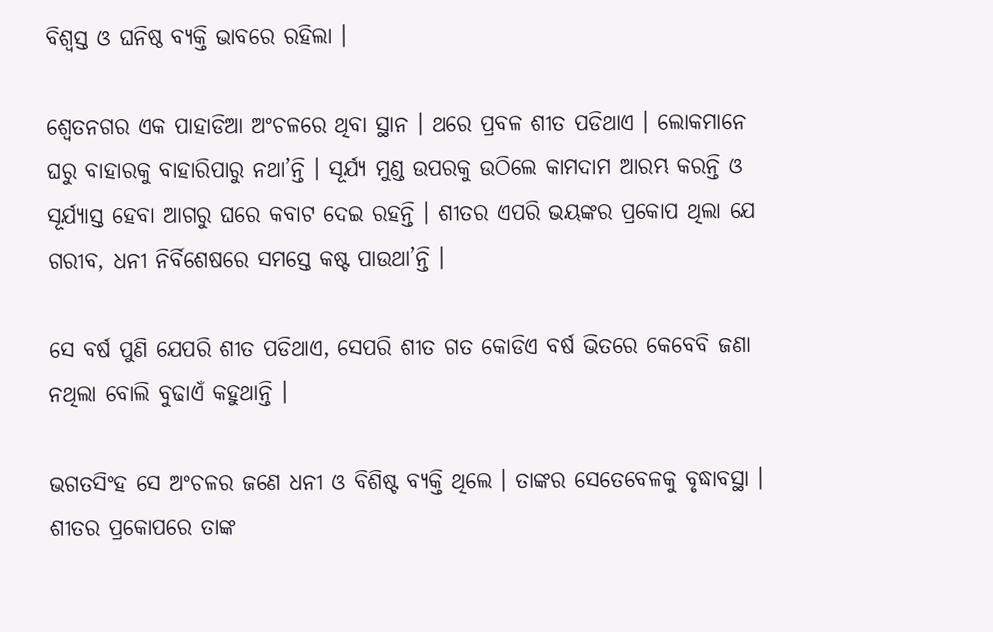ବିଶ୍ୱସ୍ତ ଓ ଘନିଷ୍ଠ ବ୍ୟକ୍ତି ଭାବରେ ରହିଲା ।

ଶ୍ୱେତନଗର ଏକ ପାହାଡିଆ ଅଂଚଳରେ ଥିବା ସ୍ଥାନ । ଥରେ ପ୍ରବଳ ଶୀତ ପଡିଥାଏ । ଲୋକମାନେ ଘରୁ ବାହାରକୁ ବାହାରିପାରୁ ନଥା’ନ୍ତି । ସୂର୍ଯ୍ୟ ମୁଣ୍ଡ ଉପରକୁ ଉଠିଲେ କାମଦାମ ଆରମ୍ଭ କରନ୍ତି ଓ ସୂର୍ଯ୍ୟାସ୍ତ ହେବା ଆଗରୁ ଘରେ କବାଟ ଦେଇ ରହନ୍ତି । ଶୀତର ଏପରି ଭୟଙ୍କର ପ୍ରକୋପ ଥିଲା ଯେ ଗରୀବ, ଧନୀ ନିର୍ବିଶେଷରେ ସମସ୍ତେ କଷ୍ଟ ପାଉଥା’ନ୍ତି ।

ସେ ବର୍ଷ ପୁଣି ଯେପରି ଶୀତ ପଡିଥାଏ, ସେପରି ଶୀତ ଗତ କୋଡିଏ ବର୍ଷ ଭିତରେ କେବେବି ଜଣା ନଥିଲା ବୋଲି ବୁଢାଏଁ କହୁଥାନ୍ତି ।

ଭଗତସିଂହ ସେ ଅଂଚଳର ଜଣେ ଧନୀ ଓ ବିଶିଷ୍ଟ ବ୍ୟକ୍ତି ଥିଲେ । ତାଙ୍କର ସେତେବେଳକୁ ବୃଦ୍ଧାବସ୍ଥା । ଶୀତର ପ୍ରକୋପରେ ତାଙ୍କ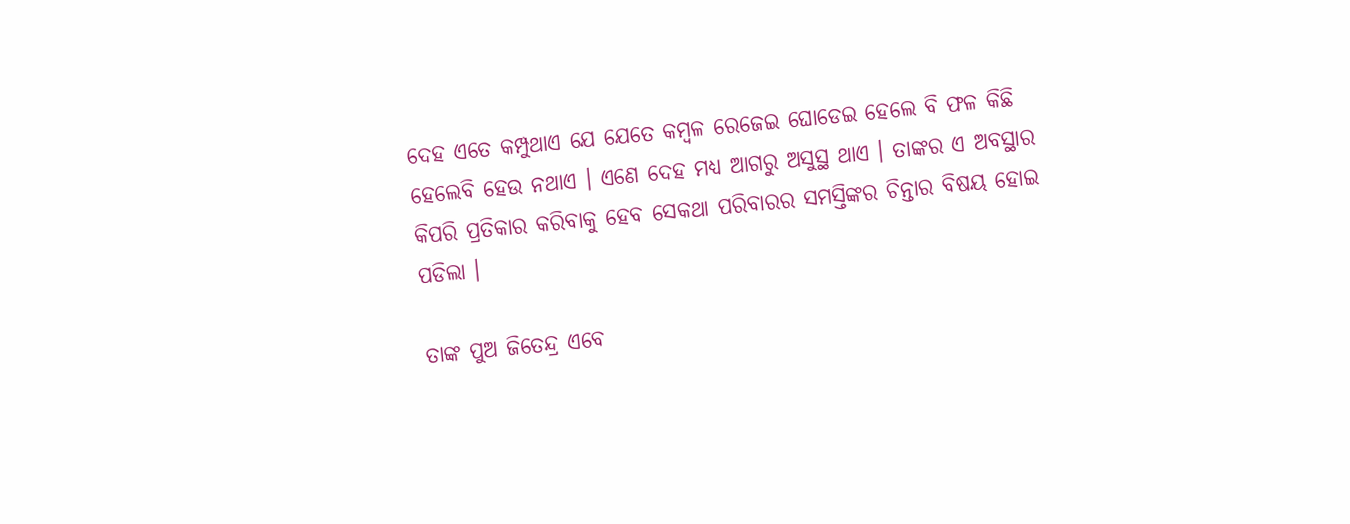ଦେହ ଏତେ କମ୍ପୁଥାଏ ଯେ ଯେତେ କମ୍ବଳ ରେଜେଇ ଘୋଡେଇ ହେଲେ ବି ଫଳ କିଛି ହେଲେବି ହେଉ ନଥାଏ । ଏଣେ ଦେହ ମଧ୍ୟ ଆଗରୁ ଅସୁସ୍ଥ ଥାଏ । ତାଙ୍କର ଏ ଅବସ୍ଥାର କିପରି ପ୍ରତିକାର କରିବାକୁ ହେବ ସେକଥା ପରିବାରର ସମସ୍ତିଙ୍କର ଚିନ୍ତାର ବିଷୟ ହୋଇ ପଡିଲା ।

ତାଙ୍କ ପୁଅ ଜିତେନ୍ଦ୍ର ଏବେ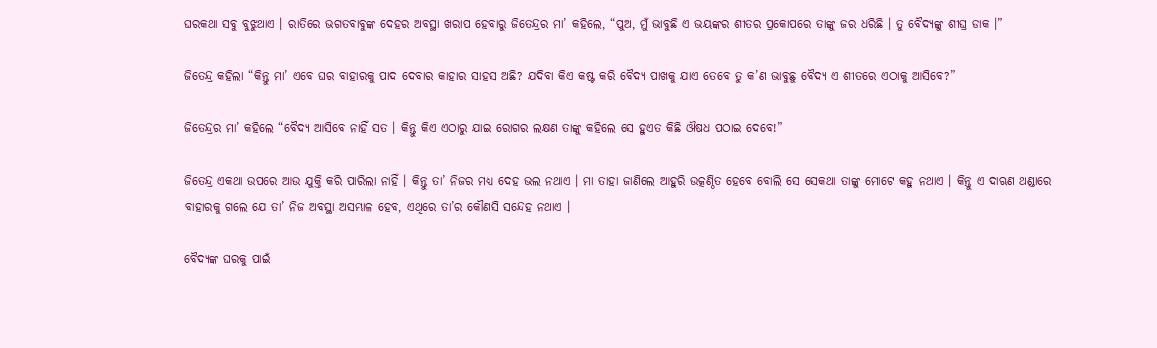ଘରକଥା ସବୁ ବୁଝୁଥାଏ । ରାତିରେ ଭଗତବାବୁଙ୍କ ଦେହର ଅବସ୍ଥା ଖରାପ ହେବାରୁ ଜିତେନ୍ଦ୍ରର ମା’ କହିଲେ, “ପୁଅ, ମୁଁ ଭାବୁଛି ଏ ଭୟଙ୍କର ଶୀତର ପ୍ରକୋପରେ ତାଙ୍କୁ ଜର ଧରିଛି । ତୁ ବୈଦ୍ୟଙ୍କୁ ଶୀଘ୍ର ଡାକ ।”

ଜିତେନ୍ଦ୍ର କହିଲା “କିନ୍ତୁ ମା’ ଏବେ ଘର ବାହାରକୁ ପାଦ ଦେବାର କାହାର ସାହସ ଅଛି? ଯଦିବା କିଏ କଷ୍ଟ କରି ବୈଦ୍ୟ ପାଖକୁ ଯାଏ ତେବେ ତୁ କ’ଣ ଭାବୁଛୁ ବୈଦ୍ୟ ଏ ଶୀତରେ ଏଠାକୁ ଆସିବେ?”

ଜିତେନ୍ଦ୍ରର ମା’ କହିଲେ “ବୈଦ୍ୟ ଆସିବେ ନାହିଁ ସତ । କିନ୍ତୁ କିଏ ଏଠାରୁ ଯାଇ ରୋଗର ଲକ୍ଷଣ ତାଙ୍କୁ କହିଲେ ସେ ହୁଏତ କିଛି ଔଷଧ ପଠାଇ ଦେବେ!”

ଜିତେନ୍ଦ୍ର ଏକଥା ଉପରେ ଆଉ ଯୁକ୍ତି କରି ପାରିଲା ନାହିଁ । କିନ୍ତୁ ତା’ ନିଜର ମଧ୍ୟ ଦେହ ଭଲ ନଥାଏ । ମା ତାହା ଜାଣିଲେ ଆହୁରି ଉତ୍କଣ୍ଠିତ ହେବେ ବୋଲି ସେ ସେକଥା ତାଙ୍କୁ ମୋଟେ କହୁ ନଥାଏ । କିନ୍ତୁ ଏ ଦାଋଣ ଥଣ୍ଡାରେ ବାହାରକୁ ଗଲେ ଯେ ତା’ ନିଜ ଅବସ୍ଥା ଅସମ୍ଭାଳ ହେବ, ଏଥିରେ ତା’ର କୌଣସି ସନ୍ଦେହ ନଥାଏ ।

ବୈଦ୍ୟଙ୍କ ଘରକୁ ପାଇଁ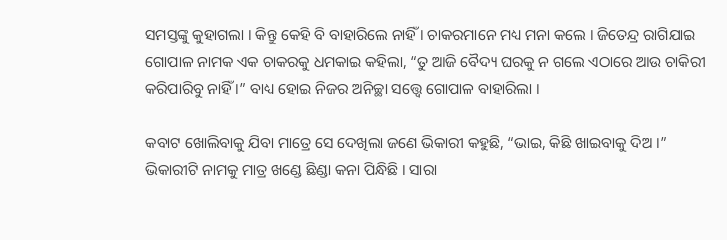ସମସ୍ତଙ୍କୁ କୁହାଗଲା । କିନ୍ତୁ କେହି ବି ବାହାରିଲେ ନାହିଁ । ଚାକରମାନେ ମଧ୍ୟ ମନା କଲେ । ଜିତେନ୍ଦ୍ର ରାଗିଯାଇ ଗୋପାଳ ନାମକ ଏକ ଚାକରକୁ ଧମକାଇ କହିଲା, “ତୁ ଆଜି ବୈଦ୍ୟ ଘରକୁ ନ ଗଲେ ଏଠାରେ ଆଉ ଚାକିରୀ କରିପାରିବୁ ନାହିଁ ।” ବାଧ୍ୟ ହୋଇ ନିଜର ଅନିଚ୍ଛା ସତ୍ତ୍ୱେ ଗୋପାଳ ବାହାରିଲା ।

କବାଟ ଖୋଲିବାକୁ ଯିବା ମାତ୍ରେ ସେ ଦେଖିଲା ଜଣେ ଭିକାରୀ କହୁଛି, “ଭାଇ, କିଛି ଖାଇବାକୁ ଦିଅ ।” ଭିକାରୀଟି ନାମକୁ ମାତ୍ର ଖଣ୍ଡେ ଛିଣ୍ଡା କନା ପିନ୍ଧିଛି । ସାରା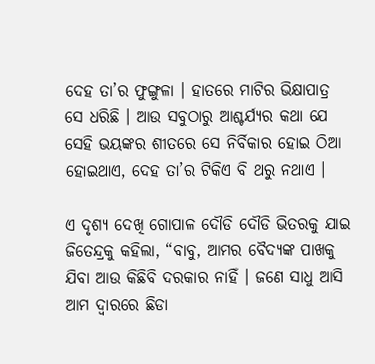ଦେହ ତା’ର ଫୁଙ୍ଗୁଳା । ହାତରେ ମାଟିର ଭିକ୍ଷାପାତ୍ର ସେ ଧରିଛି । ଆଉ ସବୁଠାରୁ ଆଶ୍ଚର୍ଯ୍ୟର କଥା ଯେ ସେହି ଭୟଙ୍କର ଶୀତରେ ସେ ନିର୍ବିକାର ହୋଇ ଠିଆ ହୋଇଥାଏ, ଦେହ ତା’ର ଟିକିଏ ବି ଥରୁ ନଥାଏ ।

ଏ ଦୃଶ୍ୟ ଦେଖି ଗୋପାଳ ଦୌଡି ଦୌଡି ଭିତରକୁ ଯାଇ ଜିତେନ୍ଦ୍ରକୁ କହିଲା, “ବାବୁ, ଆମର ବୈଦ୍ୟଙ୍କ ପାଖକୁ ଯିବା ଆଉ କିଛିବି ଦରକାର ନାହିଁ । ଜଣେ ସାଧୁ ଆସି ଆମ ଦ୍ୱାରରେ ଛିଡା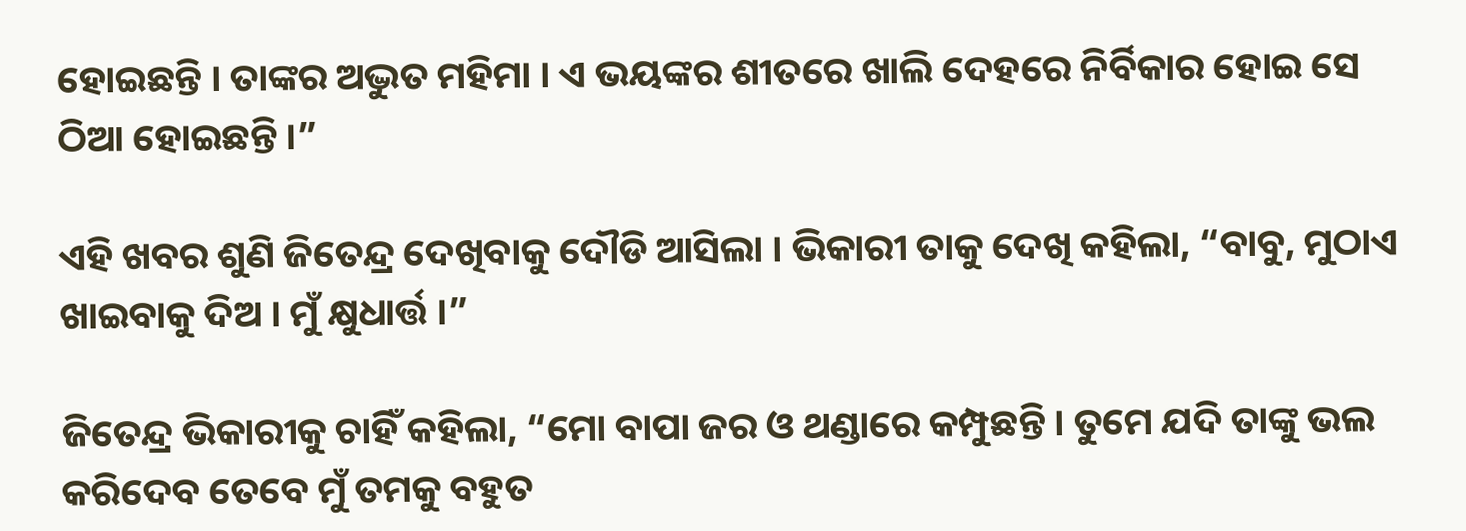ହୋଇଛନ୍ତି । ତାଙ୍କର ଅଦ୍ଭୁତ ମହିମା । ଏ ଭୟଙ୍କର ଶୀତରେ ଖାଲି ଦେହରେ ନିର୍ବିକାର ହୋଇ ସେ ଠିଆ ହୋଇଛନ୍ତି ।”

ଏହି ଖବର ଶୁଣି ଜିତେନ୍ଦ୍ର ଦେଖିବାକୁ ଦୌଡି ଆସିଲା । ଭିକାରୀ ତାକୁ ଦେଖି କହିଲା, “ବାବୁ, ମୁଠାଏ ଖାଇବାକୁ ଦିଅ । ମୁଁ କ୍ଷୁଧାର୍ତ୍ତ ।”

ଜିତେନ୍ଦ୍ର ଭିକାରୀକୁ ଚାହିଁ କହିଲା, “ମୋ ବାପା ଜର ଓ ଥଣ୍ଡାରେ କମ୍ପୁଛନ୍ତି । ତୁମେ ଯଦି ତାଙ୍କୁ ଭଲ କରିଦେବ ତେବେ ମୁଁ ତମକୁ ବହୁତ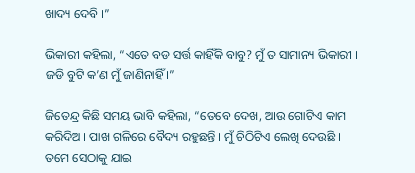ଖାଦ୍ୟ ଦେବି ।”

ଭିକାରୀ କହିଲା, “ଏତେ ବଡ ସର୍ତ୍ତ କାହିଁକି ବାବୁ? ମୁଁ ତ ସାମାନ୍ୟ ଭିକାରୀ । ଜଡି ବୁଟି କ’ଣ ମୁଁ ଜାଣିନାହିଁ ।”

ଜିତେନ୍ଦ୍ର କିଛି ସମୟ ଭାବି କହିଲା, “ତେବେ ଦେଖ, ଆଉ ଗୋଟିଏ କାମ କରିଦିଅ । ପାଖ ଗଳିରେ ବୈଦ୍ୟ ରହୁଛନ୍ତି । ମୁଁ ଚିଠିଟିଏ ଲେଖି ଦେଉଛି । ତମେ ସେଠାକୁ ଯାଇ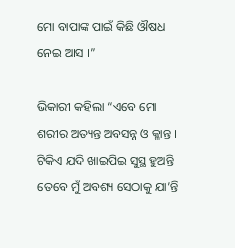ମୋ ବାପାଙ୍କ ପାଇଁ କିଛି ଔଷଧ ନେଇ ଆସ ।”

ଭିକାରୀ କହିଲା “ଏବେ ମୋ ଶରୀର ଅତ୍ୟନ୍ତ ଅବସନ୍ନ ଓ କ୍ଳାନ୍ତ । ଟିକିଏ ଯଦି ଖାଇପିଇ ସୁସ୍ଥ ହୁଅନ୍ତି ତେବେ ମୁଁ ଅବଶ୍ୟ ସେଠାକୁ ଯା’ନ୍ତି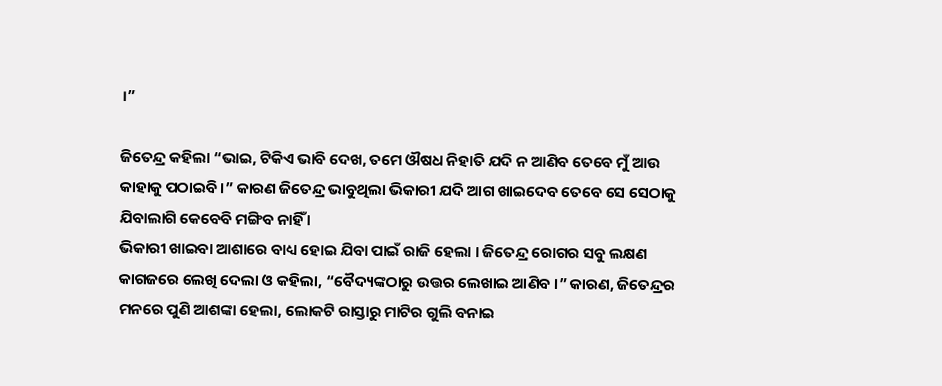।”

ଜିତେନ୍ଦ୍ର କହିଲା “ଭାଇ, ଟିକିଏ ଭାବି ଦେଖ, ତମେ ଔଷଧ ନିହାତି ଯଦି ନ ଆଣିବ ତେବେ ମୁଁ ଆଉ କାହାକୁ ପଠାଇବି ।” କାରଣ ଜିତେନ୍ଦ୍ର ଭାବୁଥିଲା ଭିକାରୀ ଯଦି ଆଗ ଖାଇଦେବ ତେବେ ସେ ସେଠାକୁ ଯିବାଲାଗି କେବେବି ମଙ୍ଗିବ ନାହିଁ ।
ଭିକାରୀ ଖାଇବା ଆଶାରେ ବାଧ୍ୟ ହୋଇ ଯିବା ପାଇଁ ରାଜି ହେଲା । ଜିତେନ୍ଦ୍ର ରୋଗର ସବୁ ଲକ୍ଷଣ କାଗଜରେ ଲେଖି ଦେଲା ଓ କହିଲା, “ବୈଦ୍ୟଙ୍କଠାରୁ ଉତ୍ତର ଲେଖାଇ ଆଣିବ ।” କାରଣ, ଜିତେନ୍ଦ୍ରର ମନରେ ପୁଣି ଆଶଙ୍କା ହେଲା, ଲୋକଟି ରାସ୍ତାରୁ ମାଟିର ଗୁଲି ବନାଇ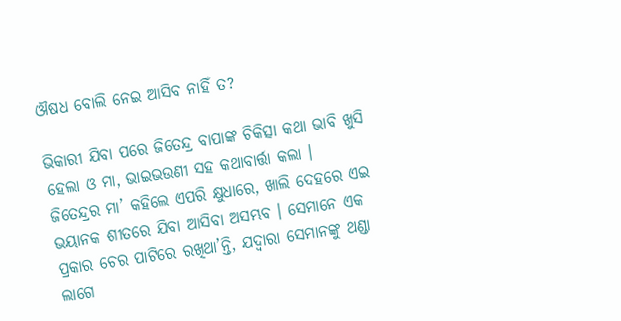ଔଷଧ ବୋଲି ନେଇ ଆସିବ ନାହିଁ ତ?

ଭିକାରୀ ଯିବା ପରେ ଜିତେନ୍ଦ୍ର ବାପାଙ୍କ ଚିକିତ୍ସା କଥା ଭାବି ଖୁସି ହେଲା ଓ ମା, ଭାଇଭଉଣୀ ସହ କଥାବାର୍ତ୍ତା କଲା । ଜିତେନ୍ଦ୍ରର ମା’ କହିଲେ ଏପରି କ୍ଷୁଧାରେ, ଖାଲି ଦେହରେ ଏଇ ଭୟାନକ ଶୀତରେ ଯିବା ଆସିବା ଅସମ୍ଭବ । ସେମାନେ ଏକ ପ୍ରକାର ଚେର ପାଟିରେ ରଖିଥା’ନ୍ତି, ଯଦ୍ୱାରା ସେମାନଙ୍କୁ ଥଣ୍ଡା ଲାଗେ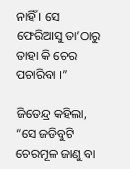ନାହିଁ । ସେ ଫେରିଆସୁ ତା’ଠାରୁ ତାହା କି ଚେର ପଚାରିବା ।”

ଜିତେନ୍ଦ୍ର କହିଲା, “ସେ ଜଡିବୁଟି ଚେରମୂଳ ଜାଣୁ ବା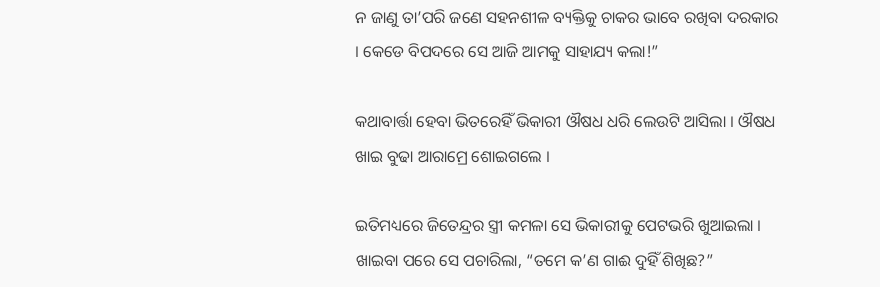ନ ଜାଣୁ ତା’ପରି ଜଣେ ସହନଶୀଳ ବ୍ୟକ୍ତିକୁ ଚାକର ଭାବେ ରଖିବା ଦରକାର । କେଡେ ବିପଦରେ ସେ ଆଜି ଆମକୁ ସାହାଯ୍ୟ କଲା!”

କଥାବାର୍ତ୍ତା ହେବା ଭିତରେହିଁ ଭିକାରୀ ଔଷଧ ଧରି ଲେଉଟି ଆସିଲା । ଔଷଧ ଖାଇ ବୁଢା ଆରାମ୍ରେ ଶୋଇଗଲେ ।

ଇତିମଧ୍ୟରେ ଜିତେନ୍ଦ୍ରର ସ୍ତ୍ରୀ କମଳା ସେ ଭିକାରୀକୁ ପେଟଭରି ଖୁଆଇଲା । ଖାଇବା ପରେ ସେ ପଚାରିଲା, “ତମେ କ’ଣ ଗାଈ ଦୁହିଁ ଶିଖିଛ?”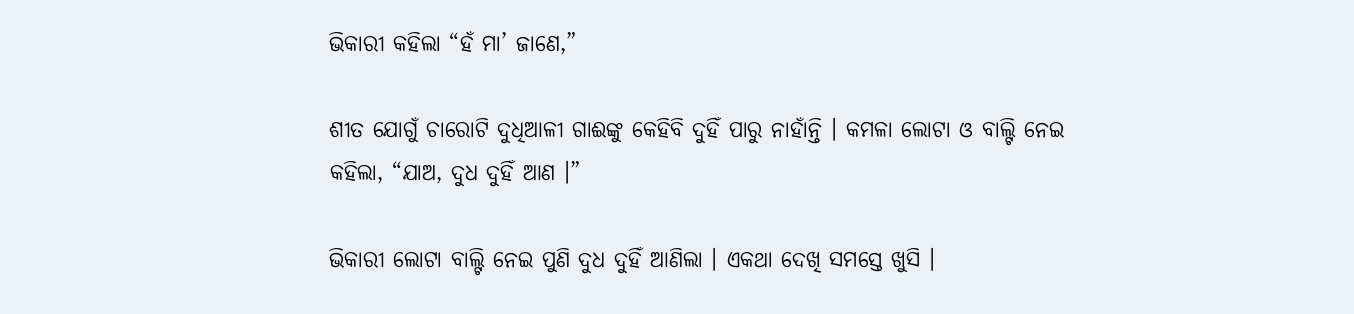ଭିକାରୀ କହିଲା “ହଁ ମା’ ଜାଣେ,”

ଶୀତ ଯୋଗୁଁ ଚାରୋଟି ଦୁଧିଆଳୀ ଗାଈଙ୍କୁ କେହିବି ଦୁହିଁ ପାରୁ ନାହାଁନ୍ତି । କମଳା ଲୋଟା ଓ ବାଲ୍ଟି ନେଇ କହିଲା, “ଯାଅ, ଦୁଧ ଦୁହିଁ ଆଣ ।”

ଭିକାରୀ ଲୋଟା ବାଲ୍ଟି ନେଇ ପୁଣି ଦୁଧ ଦୁହିଁ ଆଣିଲା । ଏକଥା ଦେଖି ସମସ୍ତେ ଖୁସି ।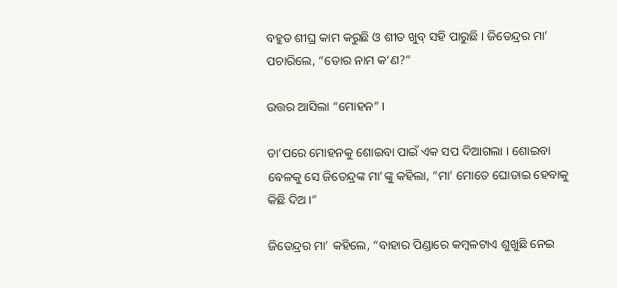ବହୁତ ଶୀଘ୍ର କାମ କରୁଛି ଓ ଶୀତ ଖୁବ୍ ସହି ପାରୁଛି । ଜିତେନ୍ଦ୍ରର ମା’ ପଚାରିଲେ, “ତୋର ନାମ କ’ଣ?”

ଉତ୍ତର ଆସିଲା “ମୋହନ” ।

ତା’ପରେ ମୋହନକୁ ଶୋଇବା ପାଇଁ ଏକ ସପ ଦିଆଗଲା । ଶୋଇବା ବେଳକୁ ସେ ଜିତେନ୍ଦ୍ରଙ୍କ ମା’ଙ୍କୁ କହିଲା, “ମା’ ମୋତେ ଘୋଡାଇ ହେବାକୁ କିଛି ଦିଅ ।”

ଜିତେନ୍ଦ୍ରର ମା’ କହିଲେ, “ବାହାର ପିଣ୍ଡାରେ କମ୍ବଳଟାଏ ଶୁଖୁଛି ନେଇ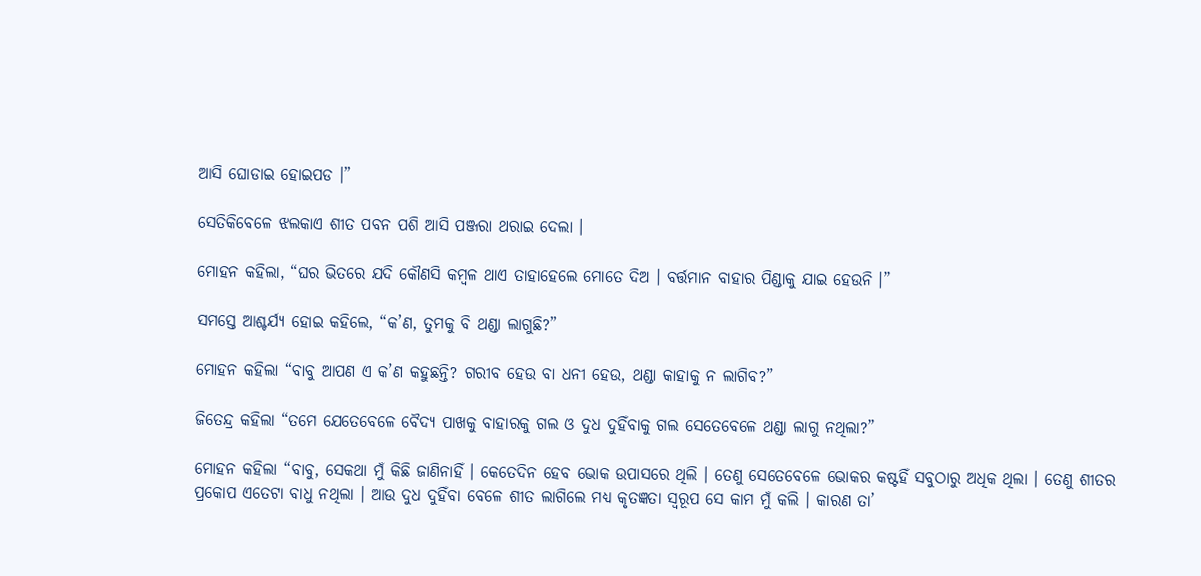ଆସି ଘୋଡାଇ ହୋଇପଡ ।”

ସେତିକିବେଳେ ଝଲକାଏ ଶୀତ ପବନ ପଶି ଆସି ପଞ୍ଜରା ଥରାଇ ଦେଲା ।

ମୋହନ କହିଲା, “ଘର ଭିତରେ ଯଦି କୌଣସି କମ୍ବଳ ଥାଏ ତାହାହେଲେ ମୋତେ ଦିଅ । ବର୍ତ୍ତମାନ ବାହାର ପିଣ୍ଡାକୁ ଯାଇ ହେଉନି ।”

ସମସ୍ତେ ଆଶ୍ଚର୍ଯ୍ୟ ହୋଇ କହିଲେ, “କ’ଣ, ତୁମକୁ ବି ଥଣ୍ଡା ଲାଗୁଛି?”

ମୋହନ କହିଲା “ବାବୁ ଆପଣ ଏ କ’ଣ କହୁଛନ୍ତି? ଗରୀବ ହେଉ ବା ଧନୀ ହେଉ, ଥଣ୍ଡା କାହାକୁ ନ ଲାଗିବ?”

ଜିତେନ୍ଦ୍ର କହିଲା “ତମେ ଯେତେବେଳେ ବୈଦ୍ୟ ପାଖକୁ ବାହାରକୁ ଗଲ ଓ ଦୁଧ ଦୁହିଁବାକୁ ଗଲ ସେତେବେଳେ ଥଣ୍ଡା ଲାଗୁ ନଥିଲା?”

ମୋହନ କହିଲା “ବାବୁ, ସେକଥା ମୁଁ କିଛି ଜାଣିନାହିଁ । କେତେଦିନ ହେବ ଭୋକ ଉପାସରେ ଥିଲି । ତେଣୁ ସେତେବେଳେ ଭୋକର କଷ୍ଟହିଁ ସବୁଠାରୁ ଅଧିକ ଥିଲା । ତେଣୁ ଶୀତର ପ୍ରକୋପ ଏତେଟା ବାଧୁ ନଥିଲା । ଆଉ ଦୁଧ ଦୁହିଁବା ବେଳେ ଶୀତ ଲାଗିଲେ ମଧ୍ୟ କୃତଜ୍ଞତା ସ୍ୱରୂପ ସେ କାମ ମୁଁ କଲି । କାରଣ ତା’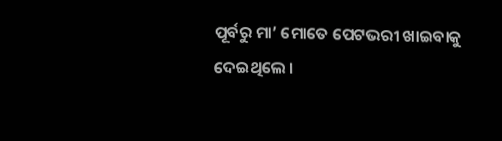ପୂର୍ବରୁ ମା’ ମୋତେ ପେଟଭରୀ ଖାଇବାକୁ ଦେଇଥିଲେ ।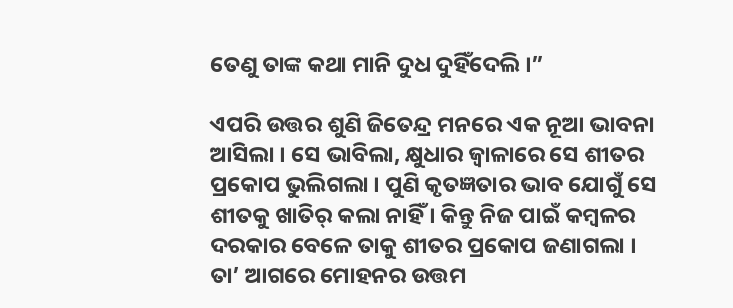ତେଣୁ ତାଙ୍କ କଥା ମାନି ଦୁଧ ଦୁହିଁଦେଲି ।”

ଏପରି ଉତ୍ତର ଶୁଣି ଜିତେନ୍ଦ୍ର ମନରେ ଏକ ନୂଆ ଭାବନା ଆସିଲା । ସେ ଭାବିଲା, କ୍ଷୁଧାର ଜ୍ୱାଳାରେ ସେ ଶୀତର ପ୍ରକୋପ ଭୁଲିଗଲା । ପୁଣି କୃତଜ୍ଞତାର ଭାବ ଯୋଗୁଁ ସେ ଶୀତକୁ ଖାତିର୍ କଲା ନାହିଁ । କିନ୍ତୁ ନିଜ ପାଇଁ କମ୍ବଳର ଦରକାର ବେଳେ ତାକୁ ଶୀତର ପ୍ରକୋପ ଜଣାଗଲା । ତା’ ଆଗରେ ମୋହନର ଉତ୍ତମ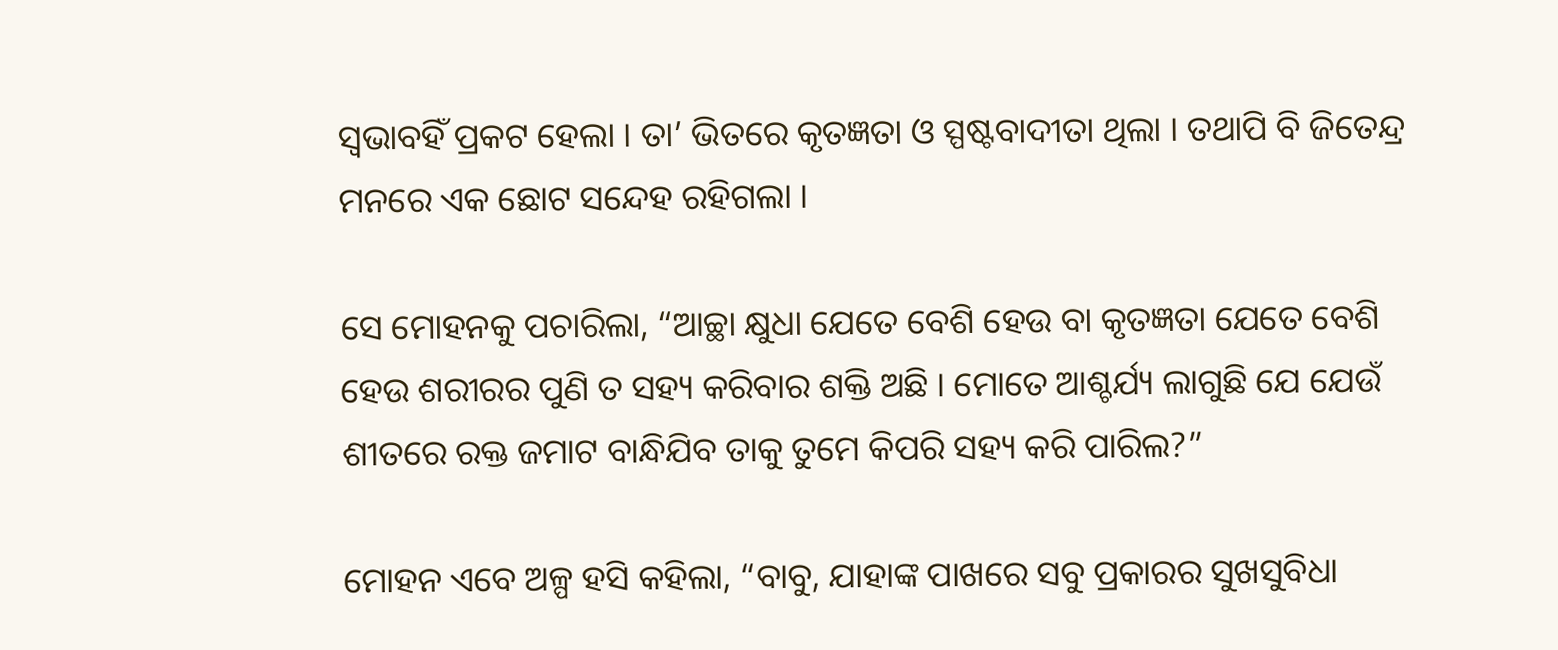ସ୍ୱଭାବହିଁ ପ୍ରକଟ ହେଲା । ତା’ ଭିତରେ କୃତଜ୍ଞତା ଓ ସ୍ପଷ୍ଟବାଦୀତା ଥିଲା । ତଥାପି ବି ଜିତେନ୍ଦ୍ର ମନରେ ଏକ ଛୋଟ ସନ୍ଦେହ ରହିଗଲା ।

ସେ ମୋହନକୁ ପଚାରିଲା, “ଆଚ୍ଛା କ୍ଷୁଧା ଯେତେ ବେଶି ହେଉ ବା କୃତଜ୍ଞତା ଯେତେ ବେଶି ହେଉ ଶରୀରର ପୁଣି ତ ସହ୍ୟ କରିବାର ଶକ୍ତି ଅଛି । ମୋତେ ଆଶ୍ଚର୍ଯ୍ୟ ଲାଗୁଛି ଯେ ଯେଉଁ ଶୀତରେ ରକ୍ତ ଜମାଟ ବାନ୍ଧିଯିବ ତାକୁ ତୁମେ କିପରି ସହ୍ୟ କରି ପାରିଲ?”

ମୋହନ ଏବେ ଅଳ୍ପ ହସି କହିଲା, “ବାବୁ, ଯାହାଙ୍କ ପାଖରେ ସବୁ ପ୍ରକାରର ସୁଖସୁବିଧା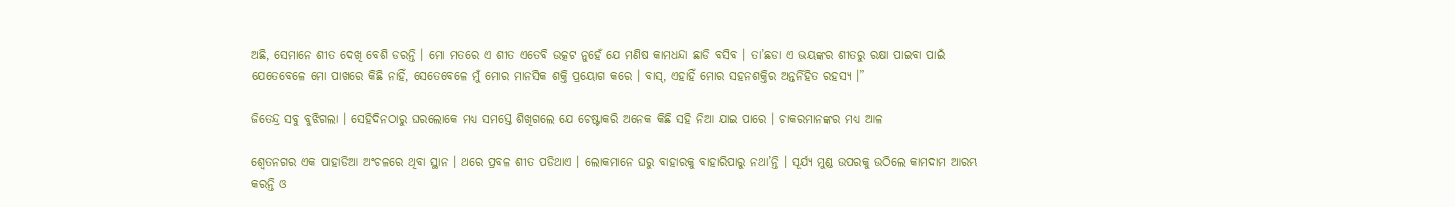ଅଛି, ସେମାନେ ଶୀତ ଦେଖି ବେଶି ଡରନ୍ତି । ମୋ ମତରେ ଏ ଶୀତ ଏତେବି ଉତ୍କଟ ନୁହେଁ ଯେ ମଣିଷ କାମଧନ୍ଦା ଛାଡି ବସିବ । ତା’ଛଡା ଏ ଭୟଙ୍କର ଶୀତରୁ ରକ୍ଷା ପାଇବା ପାଇଁ ଯେତେବେଳେ ମୋ ପାଖରେ କିଛି ନାହିଁ, ସେତେବେଳେ ମୁଁ ମୋର ମାନସିକ ଶକ୍ତି ପ୍ରୟୋଗ କରେ । ବାସ୍, ଏହାହିଁ ମୋର ସହନଶକ୍ତିର ଅନ୍ତର୍ନିହିତ ରହସ୍ୟ ।”

ଜିତେନ୍ଦ୍ର ସବୁ ବୁଝିଗଲା । ସେହିଦିନଠାରୁ ଘରଲୋକେ ମଧ୍ୟ ସମସ୍ତେ ଶିଖିଗଲେ ଯେ ଚେଷ୍ଟାକରି ଅନେକ କିଛି ସହି ନିଆ ଯାଇ ପାରେ । ଚାକରମାନଙ୍କର ମଧ୍ୟ ଆଳ

ଶ୍ୱେତନଗର ଏକ ପାହାଡିଆ ଅଂଚଳରେ ଥିବା ସ୍ଥାନ । ଥରେ ପ୍ରବଳ ଶୀତ ପଡିଥାଏ । ଲୋକମାନେ ଘରୁ ବାହାରକୁ ବାହାରିପାରୁ ନଥା’ନ୍ତି । ସୂର୍ଯ୍ୟ ମୁଣ୍ଡ ଉପରକୁ ଉଠିଲେ କାମଦାମ ଆରମ୍ଭ କରନ୍ତି ଓ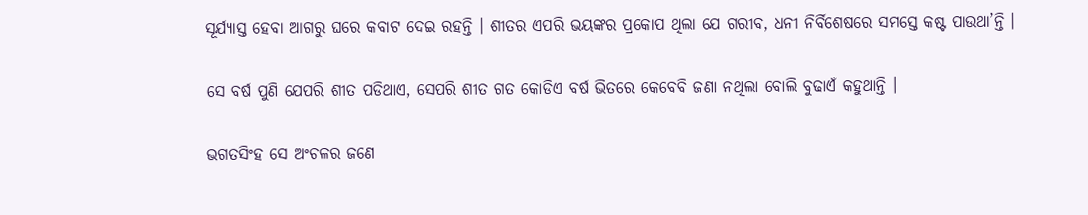ସୂର୍ଯ୍ୟାସ୍ତ ହେବା ଆଗରୁ ଘରେ କବାଟ ଦେଇ ରହନ୍ତି । ଶୀତର ଏପରି ଭୟଙ୍କର ପ୍ରକୋପ ଥିଲା ଯେ ଗରୀବ, ଧନୀ ନିର୍ବିଶେଷରେ ସମସ୍ତେ କଷ୍ଟ ପାଉଥା’ନ୍ତି ।

ସେ ବର୍ଷ ପୁଣି ଯେପରି ଶୀତ ପଡିଥାଏ, ସେପରି ଶୀତ ଗତ କୋଡିଏ ବର୍ଷ ଭିତରେ କେବେବି ଜଣା ନଥିଲା ବୋଲି ବୁଢାଏଁ କହୁଥାନ୍ତି ।

ଭଗତସିଂହ ସେ ଅଂଚଳର ଜଣେ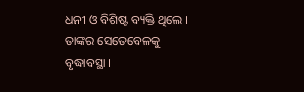ଧନୀ ଓ ବିଶିଷ୍ଟ ବ୍ୟକ୍ତି ଥିଲେ । ତାଙ୍କର ସେତେବେଳକୁ ବୃଦ୍ଧାବସ୍ଥା ।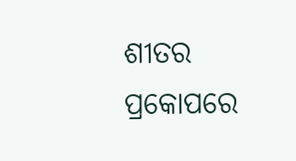ଶୀତର ପ୍ରକୋପରେ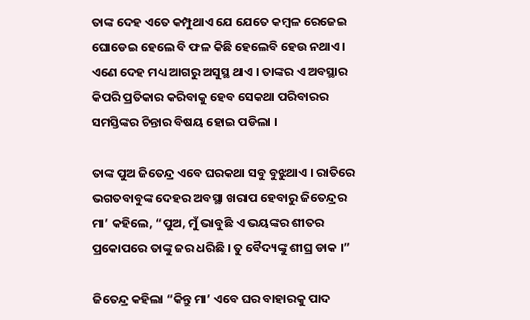ତାଙ୍କ ଦେହ ଏତେ କମ୍ପୁଥାଏ ଯେ ଯେତେ କମ୍ବଳ ରେଜେଇ ଘୋଡେଇ ହେଲେ ବି ଫଳ କିଛି ହେଲେବି ହେଉ ନଥାଏ । ଏଣେ ଦେହ ମଧ୍ୟ ଆଗରୁ ଅସୁସ୍ଥ ଥାଏ । ତାଙ୍କର ଏ ଅବସ୍ଥାର କିପରି ପ୍ରତିକାର କରିବାକୁ ହେବ ସେକଥା ପରିବାରର ସମସ୍ତିଙ୍କର ଚିନ୍ତାର ବିଷୟ ହୋଇ ପଡିଲା ।

ତାଙ୍କ ପୁଅ ଜିତେନ୍ଦ୍ର ଏବେ ଘରକଥା ସବୁ ବୁଝୁଥାଏ । ରାତିରେ ଭଗତବାବୁଙ୍କ ଦେହର ଅବସ୍ଥା ଖରାପ ହେବାରୁ ଜିତେନ୍ଦ୍ରର ମା’ କହିଲେ, “ପୁଅ, ମୁଁ ଭାବୁଛି ଏ ଭୟଙ୍କର ଶୀତର ପ୍ରକୋପରେ ତାଙ୍କୁ ଜର ଧରିଛି । ତୁ ବୈଦ୍ୟଙ୍କୁ ଶୀଘ୍ର ଡାକ ।”

ଜିତେନ୍ଦ୍ର କହିଲା “କିନ୍ତୁ ମା’ ଏବେ ଘର ବାହାରକୁ ପାଦ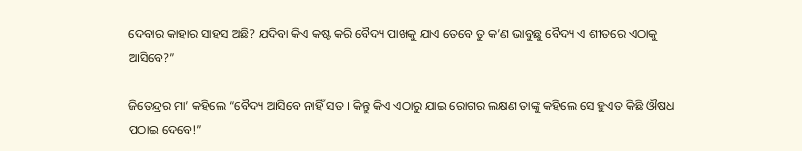ଦେବାର କାହାର ସାହସ ଅଛି? ଯଦିବା କିଏ କଷ୍ଟ କରି ବୈଦ୍ୟ ପାଖକୁ ଯାଏ ତେବେ ତୁ କ’ଣ ଭାବୁଛୁ ବୈଦ୍ୟ ଏ ଶୀତରେ ଏଠାକୁ ଆସିବେ?”

ଜିତେନ୍ଦ୍ରର ମା’ କହିଲେ “ବୈଦ୍ୟ ଆସିବେ ନାହିଁ ସତ । କିନ୍ତୁ କିଏ ଏଠାରୁ ଯାଇ ରୋଗର ଲକ୍ଷଣ ତାଙ୍କୁ କହିଲେ ସେ ହୁଏତ କିଛି ଔଷଧ ପଠାଇ ଦେବେ!”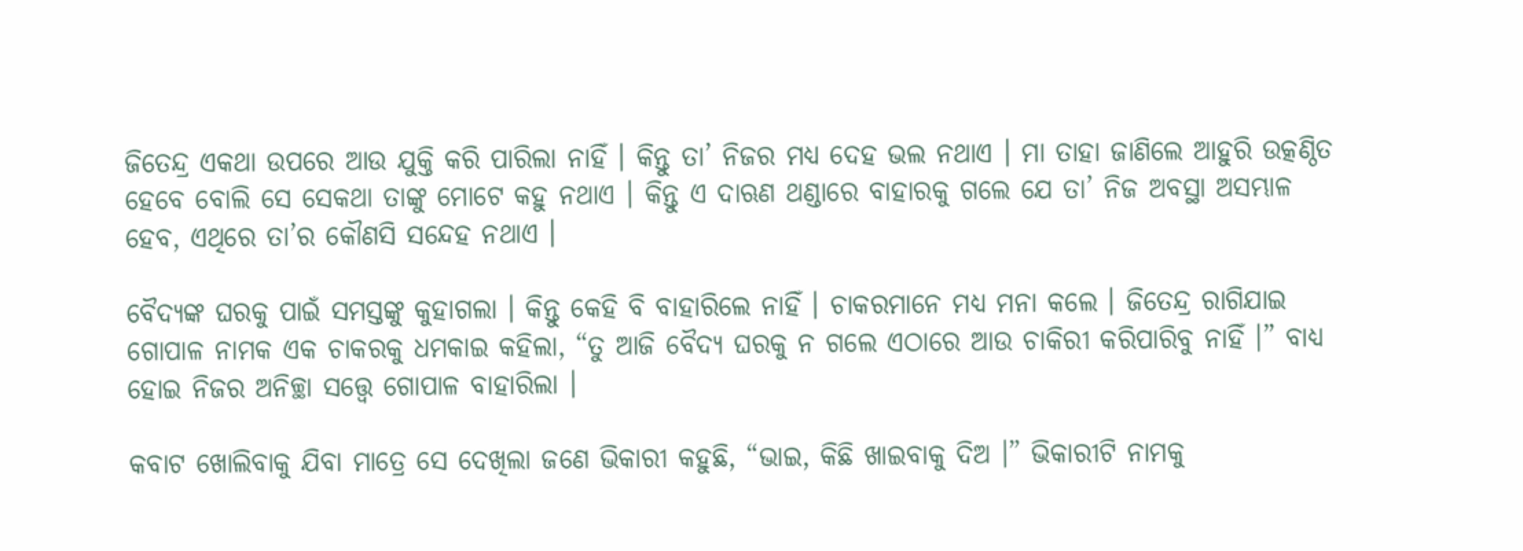ଜିତେନ୍ଦ୍ର ଏକଥା ଉପରେ ଆଉ ଯୁକ୍ତି କରି ପାରିଲା ନାହିଁ । କିନ୍ତୁ ତା’ ନିଜର ମଧ୍ୟ ଦେହ ଭଲ ନଥାଏ । ମା ତାହା ଜାଣିଲେ ଆହୁରି ଉତ୍କଣ୍ଠିତ ହେବେ ବୋଲି ସେ ସେକଥା ତାଙ୍କୁ ମୋଟେ କହୁ ନଥାଏ । କିନ୍ତୁ ଏ ଦାଋଣ ଥଣ୍ଡାରେ ବାହାରକୁ ଗଲେ ଯେ ତା’ ନିଜ ଅବସ୍ଥା ଅସମ୍ଭାଳ ହେବ, ଏଥିରେ ତା’ର କୌଣସି ସନ୍ଦେହ ନଥାଏ ।

ବୈଦ୍ୟଙ୍କ ଘରକୁ ପାଇଁ ସମସ୍ତଙ୍କୁ କୁହାଗଲା । କିନ୍ତୁ କେହି ବି ବାହାରିଲେ ନାହିଁ । ଚାକରମାନେ ମଧ୍ୟ ମନା କଲେ । ଜିତେନ୍ଦ୍ର ରାଗିଯାଇ ଗୋପାଳ ନାମକ ଏକ ଚାକରକୁ ଧମକାଇ କହିଲା, “ତୁ ଆଜି ବୈଦ୍ୟ ଘରକୁ ନ ଗଲେ ଏଠାରେ ଆଉ ଚାକିରୀ କରିପାରିବୁ ନାହିଁ ।” ବାଧ୍ୟ ହୋଇ ନିଜର ଅନିଚ୍ଛା ସତ୍ତ୍ୱେ ଗୋପାଳ ବାହାରିଲା ।

କବାଟ ଖୋଲିବାକୁ ଯିବା ମାତ୍ରେ ସେ ଦେଖିଲା ଜଣେ ଭିକାରୀ କହୁଛି, “ଭାଇ, କିଛି ଖାଇବାକୁ ଦିଅ ।” ଭିକାରୀଟି ନାମକୁ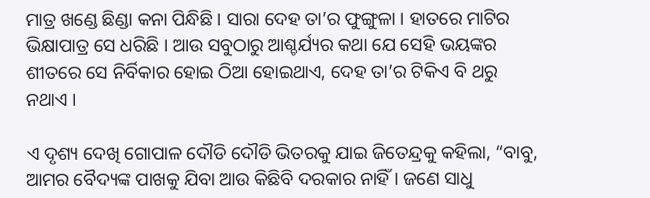ମାତ୍ର ଖଣ୍ଡେ ଛିଣ୍ଡା କନା ପିନ୍ଧିଛି । ସାରା ଦେହ ତା’ର ଫୁଙ୍ଗୁଳା । ହାତରେ ମାଟିର ଭିକ୍ଷାପାତ୍ର ସେ ଧରିଛି । ଆଉ ସବୁଠାରୁ ଆଶ୍ଚର୍ଯ୍ୟର କଥା ଯେ ସେହି ଭୟଙ୍କର ଶୀତରେ ସେ ନିର୍ବିକାର ହୋଇ ଠିଆ ହୋଇଥାଏ, ଦେହ ତା’ର ଟିକିଏ ବି ଥରୁ ନଥାଏ ।

ଏ ଦୃଶ୍ୟ ଦେଖି ଗୋପାଳ ଦୌଡି ଦୌଡି ଭିତରକୁ ଯାଇ ଜିତେନ୍ଦ୍ରକୁ କହିଲା, “ବାବୁ, ଆମର ବୈଦ୍ୟଙ୍କ ପାଖକୁ ଯିବା ଆଉ କିଛିବି ଦରକାର ନାହିଁ । ଜଣେ ସାଧୁ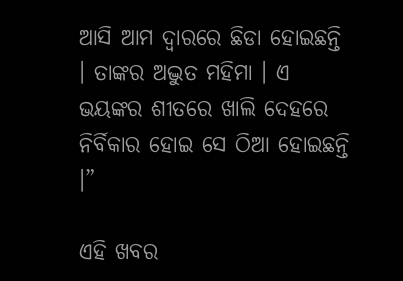ଆସି ଆମ ଦ୍ୱାରରେ ଛିଡା ହୋଇଛନ୍ତି । ତାଙ୍କର ଅଦ୍ଭୁତ ମହିମା । ଏ ଭୟଙ୍କର ଶୀତରେ ଖାଲି ଦେହରେ ନିର୍ବିକାର ହୋଇ ସେ ଠିଆ ହୋଇଛନ୍ତି ।”

ଏହି ଖବର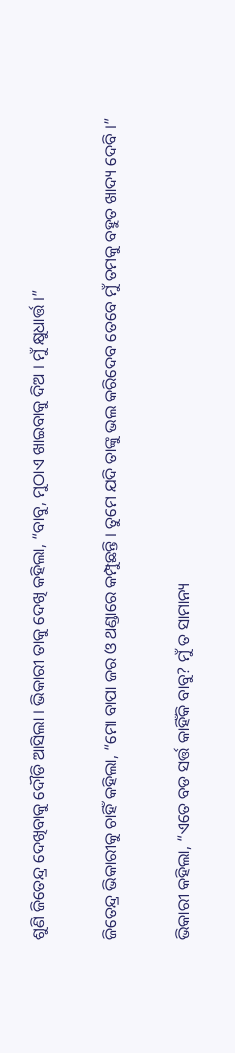ଶୁଣି ଜିତେନ୍ଦ୍ର ଦେଖିବାକୁ ଦୌଡି ଆସିଲା । ଭିକାରୀ ତାକୁ ଦେଖି କହିଲା, “ବାବୁ, ମୁଠାଏ ଖାଇବାକୁ ଦିଅ । ମୁଁ କ୍ଷୁଧାର୍ତ୍ତ ।”

ଜିତେନ୍ଦ୍ର ଭିକାରୀକୁ ଚାହିଁ କହିଲା, “ମୋ ବାପା ଜର ଓ ଥଣ୍ଡାରେ କମ୍ପୁଛନ୍ତି । ତୁମେ ଯଦି ତାଙ୍କୁ ଭଲ କରିଦେବ ତେବେ ମୁଁ ତମକୁ ବହୁତ ଖାଦ୍ୟ ଦେବି ।”

ଭିକାରୀ କହିଲା, “ଏତେ ବଡ ସର୍ତ୍ତ କାହିଁକି ବାବୁ? ମୁଁ ତ ସାମାନ୍ୟ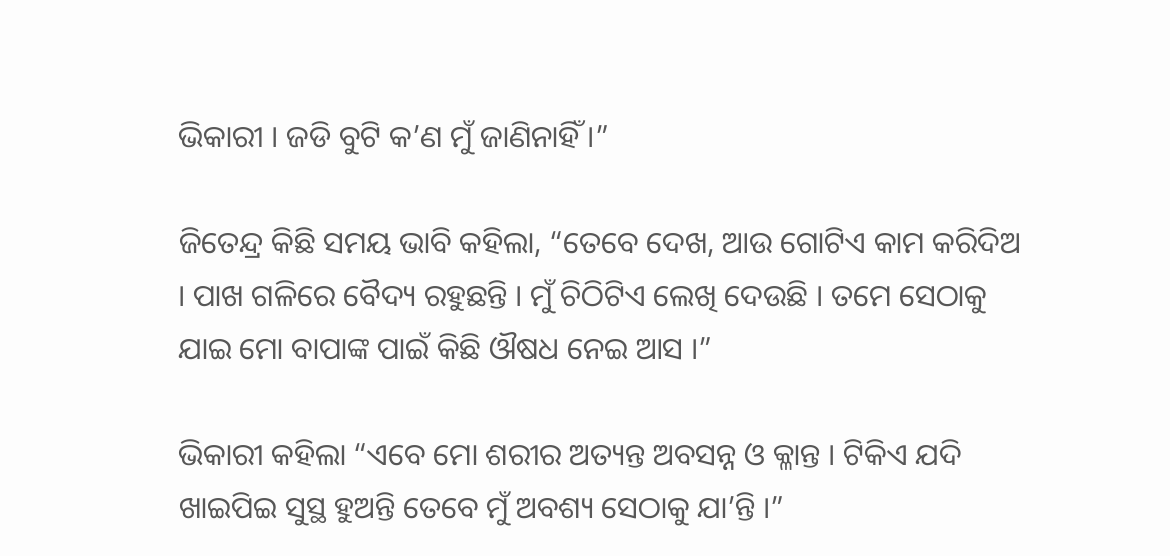ଭିକାରୀ । ଜଡି ବୁଟି କ’ଣ ମୁଁ ଜାଣିନାହିଁ ।”

ଜିତେନ୍ଦ୍ର କିଛି ସମୟ ଭାବି କହିଲା, “ତେବେ ଦେଖ, ଆଉ ଗୋଟିଏ କାମ କରିଦିଅ । ପାଖ ଗଳିରେ ବୈଦ୍ୟ ରହୁଛନ୍ତି । ମୁଁ ଚିଠିଟିଏ ଲେଖି ଦେଉଛି । ତମେ ସେଠାକୁ ଯାଇ ମୋ ବାପାଙ୍କ ପାଇଁ କିଛି ଔଷଧ ନେଇ ଆସ ।”

ଭିକାରୀ କହିଲା “ଏବେ ମୋ ଶରୀର ଅତ୍ୟନ୍ତ ଅବସନ୍ନ ଓ କ୍ଳାନ୍ତ । ଟିକିଏ ଯଦି ଖାଇପିଇ ସୁସ୍ଥ ହୁଅନ୍ତି ତେବେ ମୁଁ ଅବଶ୍ୟ ସେଠାକୁ ଯା’ନ୍ତି ।”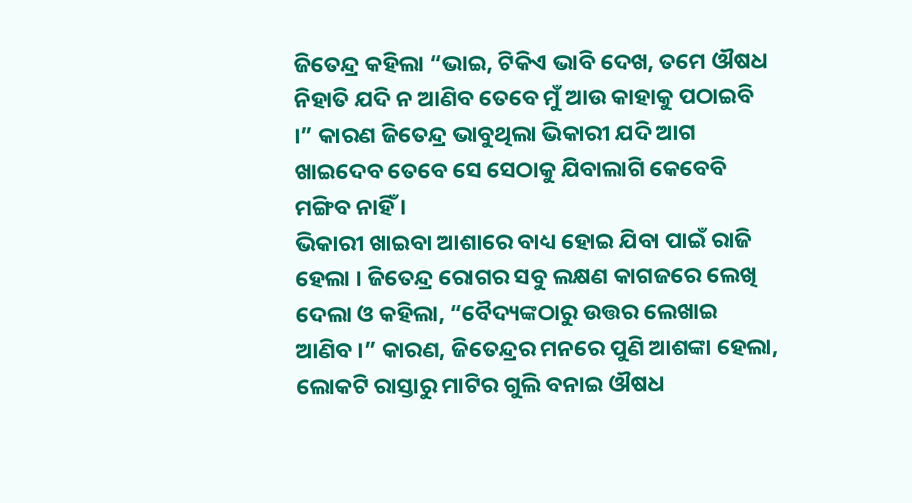ଜିତେନ୍ଦ୍ର କହିଲା “ଭାଇ, ଟିକିଏ ଭାବି ଦେଖ, ତମେ ଔଷଧ ନିହାତି ଯଦି ନ ଆଣିବ ତେବେ ମୁଁ ଆଉ କାହାକୁ ପଠାଇବି ।” କାରଣ ଜିତେନ୍ଦ୍ର ଭାବୁଥିଲା ଭିକାରୀ ଯଦି ଆଗ ଖାଇଦେବ ତେବେ ସେ ସେଠାକୁ ଯିବାଲାଗି କେବେବି ମଙ୍ଗିବ ନାହିଁ ।
ଭିକାରୀ ଖାଇବା ଆଶାରେ ବାଧ୍ୟ ହୋଇ ଯିବା ପାଇଁ ରାଜି ହେଲା । ଜିତେନ୍ଦ୍ର ରୋଗର ସବୁ ଲକ୍ଷଣ କାଗଜରେ ଲେଖି ଦେଲା ଓ କହିଲା, “ବୈଦ୍ୟଙ୍କଠାରୁ ଉତ୍ତର ଲେଖାଇ ଆଣିବ ।” କାରଣ, ଜିତେନ୍ଦ୍ରର ମନରେ ପୁଣି ଆଶଙ୍କା ହେଲା, ଲୋକଟି ରାସ୍ତାରୁ ମାଟିର ଗୁଲି ବନାଇ ଔଷଧ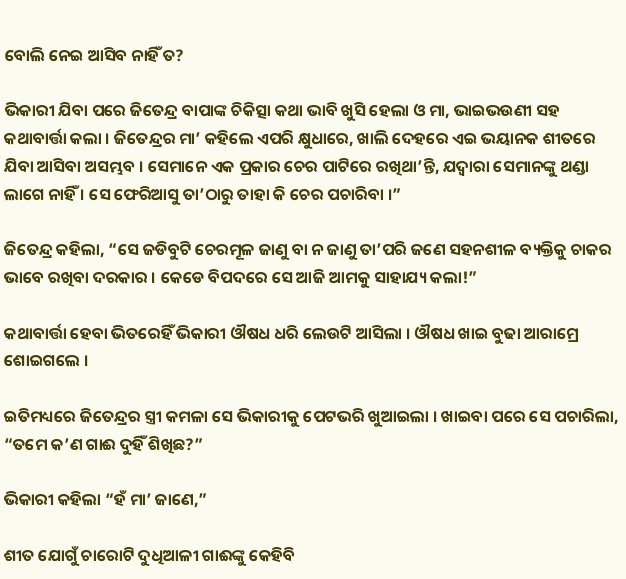ବୋଲି ନେଇ ଆସିବ ନାହିଁ ତ?

ଭିକାରୀ ଯିବା ପରେ ଜିତେନ୍ଦ୍ର ବାପାଙ୍କ ଚିକିତ୍ସା କଥା ଭାବି ଖୁସି ହେଲା ଓ ମା, ଭାଇଭଉଣୀ ସହ କଥାବାର୍ତ୍ତା କଲା । ଜିତେନ୍ଦ୍ରର ମା’ କହିଲେ ଏପରି କ୍ଷୁଧାରେ, ଖାଲି ଦେହରେ ଏଇ ଭୟାନକ ଶୀତରେ ଯିବା ଆସିବା ଅସମ୍ଭବ । ସେମାନେ ଏକ ପ୍ରକାର ଚେର ପାଟିରେ ରଖିଥା’ନ୍ତି, ଯଦ୍ୱାରା ସେମାନଙ୍କୁ ଥଣ୍ଡା ଲାଗେ ନାହିଁ । ସେ ଫେରିଆସୁ ତା’ଠାରୁ ତାହା କି ଚେର ପଚାରିବା ।”

ଜିତେନ୍ଦ୍ର କହିଲା, “ସେ ଜଡିବୁଟି ଚେରମୂଳ ଜାଣୁ ବା ନ ଜାଣୁ ତା’ପରି ଜଣେ ସହନଶୀଳ ବ୍ୟକ୍ତିକୁ ଚାକର ଭାବେ ରଖିବା ଦରକାର । କେଡେ ବିପଦରେ ସେ ଆଜି ଆମକୁ ସାହାଯ୍ୟ କଲା!”

କଥାବାର୍ତ୍ତା ହେବା ଭିତରେହିଁ ଭିକାରୀ ଔଷଧ ଧରି ଲେଉଟି ଆସିଲା । ଔଷଧ ଖାଇ ବୁଢା ଆରାମ୍ରେ ଶୋଇଗଲେ ।

ଇତିମଧ୍ୟରେ ଜିତେନ୍ଦ୍ରର ସ୍ତ୍ରୀ କମଳା ସେ ଭିକାରୀକୁ ପେଟଭରି ଖୁଆଇଲା । ଖାଇବା ପରେ ସେ ପଚାରିଲା, “ତମେ କ’ଣ ଗାଈ ଦୁହିଁ ଶିଖିଛ?”

ଭିକାରୀ କହିଲା “ହଁ ମା’ ଜାଣେ,”

ଶୀତ ଯୋଗୁଁ ଚାରୋଟି ଦୁଧିଆଳୀ ଗାଈଙ୍କୁ କେହିବି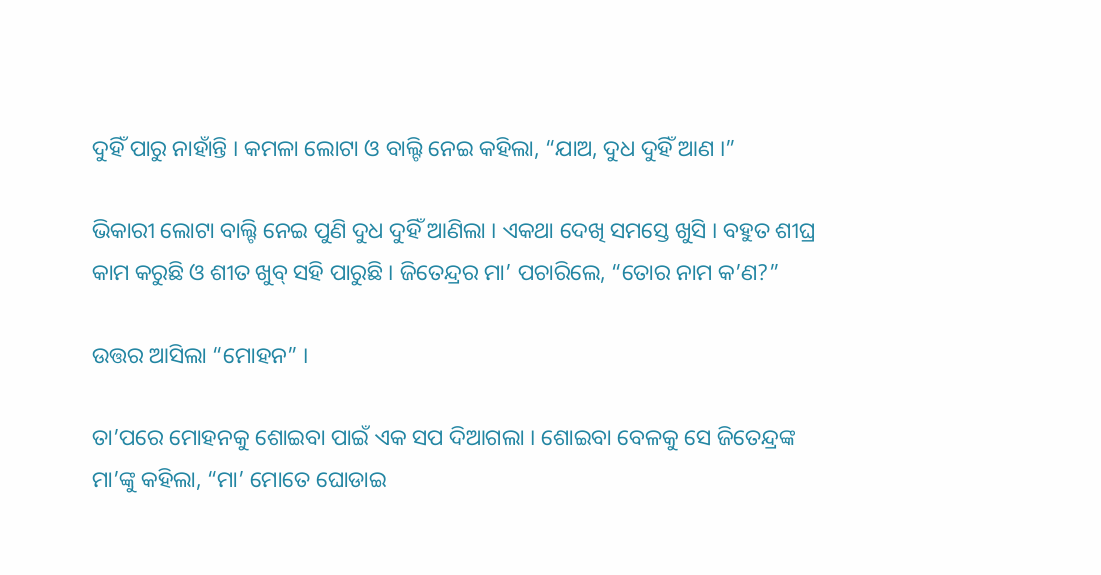ଦୁହିଁ ପାରୁ ନାହାଁନ୍ତି । କମଳା ଲୋଟା ଓ ବାଲ୍ଟି ନେଇ କହିଲା, “ଯାଅ, ଦୁଧ ଦୁହିଁ ଆଣ ।”

ଭିକାରୀ ଲୋଟା ବାଲ୍ଟି ନେଇ ପୁଣି ଦୁଧ ଦୁହିଁ ଆଣିଲା । ଏକଥା ଦେଖି ସମସ୍ତେ ଖୁସି । ବହୁତ ଶୀଘ୍ର କାମ କରୁଛି ଓ ଶୀତ ଖୁବ୍ ସହି ପାରୁଛି । ଜିତେନ୍ଦ୍ରର ମା’ ପଚାରିଲେ, “ତୋର ନାମ କ’ଣ?”

ଉତ୍ତର ଆସିଲା “ମୋହନ” ।

ତା’ପରେ ମୋହନକୁ ଶୋଇବା ପାଇଁ ଏକ ସପ ଦିଆଗଲା । ଶୋଇବା ବେଳକୁ ସେ ଜିତେନ୍ଦ୍ରଙ୍କ ମା’ଙ୍କୁ କହିଲା, “ମା’ ମୋତେ ଘୋଡାଇ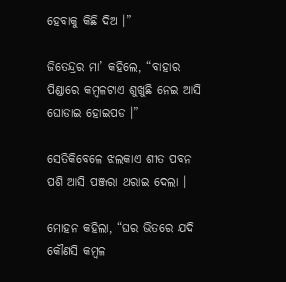ହେବାକୁ କିଛି ଦିଅ ।”

ଜିତେନ୍ଦ୍ରର ମା’ କହିଲେ, “ବାହାର ପିଣ୍ଡାରେ କମ୍ବଳଟାଏ ଶୁଖୁଛି ନେଇ ଆସି ଘୋଡାଇ ହୋଇପଡ ।”

ସେତିକିବେଳେ ଝଲକାଏ ଶୀତ ପବନ ପଶି ଆସି ପଞ୍ଜରା ଥରାଇ ଦେଲା ।

ମୋହନ କହିଲା, “ଘର ଭିତରେ ଯଦି କୌଣସି କମ୍ବଳ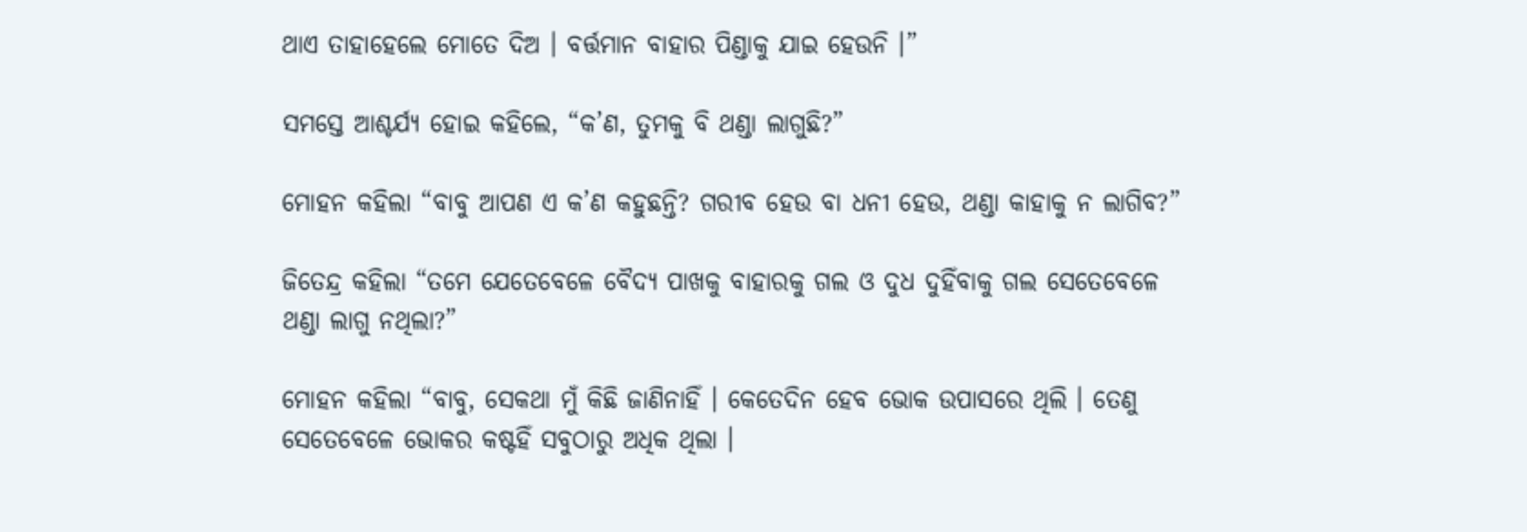ଥାଏ ତାହାହେଲେ ମୋତେ ଦିଅ । ବର୍ତ୍ତମାନ ବାହାର ପିଣ୍ଡାକୁ ଯାଇ ହେଉନି ।”

ସମସ୍ତେ ଆଶ୍ଚର୍ଯ୍ୟ ହୋଇ କହିଲେ, “କ’ଣ, ତୁମକୁ ବି ଥଣ୍ଡା ଲାଗୁଛି?”

ମୋହନ କହିଲା “ବାବୁ ଆପଣ ଏ କ’ଣ କହୁଛନ୍ତି? ଗରୀବ ହେଉ ବା ଧନୀ ହେଉ, ଥଣ୍ଡା କାହାକୁ ନ ଲାଗିବ?”

ଜିତେନ୍ଦ୍ର କହିଲା “ତମେ ଯେତେବେଳେ ବୈଦ୍ୟ ପାଖକୁ ବାହାରକୁ ଗଲ ଓ ଦୁଧ ଦୁହିଁବାକୁ ଗଲ ସେତେବେଳେ ଥଣ୍ଡା ଲାଗୁ ନଥିଲା?”

ମୋହନ କହିଲା “ବାବୁ, ସେକଥା ମୁଁ କିଛି ଜାଣିନାହିଁ । କେତେଦିନ ହେବ ଭୋକ ଉପାସରେ ଥିଲି । ତେଣୁ ସେତେବେଳେ ଭୋକର କଷ୍ଟହିଁ ସବୁଠାରୁ ଅଧିକ ଥିଲା ।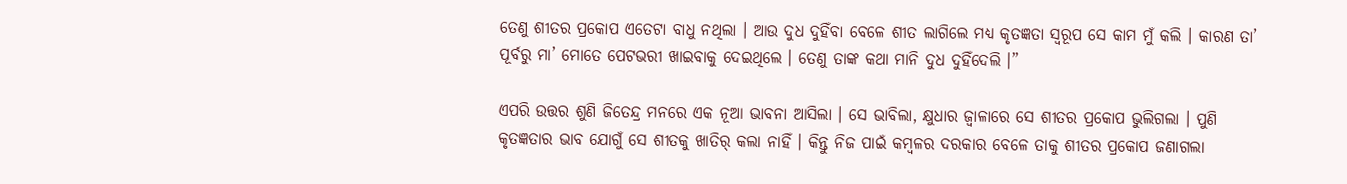ତେଣୁ ଶୀତର ପ୍ରକୋପ ଏତେଟା ବାଧୁ ନଥିଲା । ଆଉ ଦୁଧ ଦୁହିଁବା ବେଳେ ଶୀତ ଲାଗିଲେ ମଧ୍ୟ କୃତଜ୍ଞତା ସ୍ୱରୂପ ସେ କାମ ମୁଁ କଲି । କାରଣ ତା’ ପୂର୍ବରୁ ମା’ ମୋତେ ପେଟଭରୀ ଖାଇବାକୁ ଦେଇଥିଲେ । ତେଣୁ ତାଙ୍କ କଥା ମାନି ଦୁଧ ଦୁହିଁଦେଲି ।”

ଏପରି ଉତ୍ତର ଶୁଣି ଜିତେନ୍ଦ୍ର ମନରେ ଏକ ନୂଆ ଭାବନା ଆସିଲା । ସେ ଭାବିଲା, କ୍ଷୁଧାର ଜ୍ୱାଳାରେ ସେ ଶୀତର ପ୍ରକୋପ ଭୁଲିଗଲା । ପୁଣି କୃତଜ୍ଞତାର ଭାବ ଯୋଗୁଁ ସେ ଶୀତକୁ ଖାତିର୍ କଲା ନାହିଁ । କିନ୍ତୁ ନିଜ ପାଇଁ କମ୍ବଳର ଦରକାର ବେଳେ ତାକୁ ଶୀତର ପ୍ରକୋପ ଜଣାଗଲା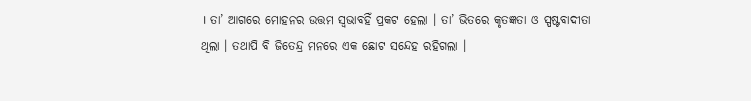। ତା’ ଆଗରେ ମୋହନର ଉତ୍ତମ ସ୍ୱଭାବହିଁ ପ୍ରକଟ ହେଲା । ତା’ ଭିତରେ କୃତଜ୍ଞତା ଓ ସ୍ପଷ୍ଟବାଦୀତା ଥିଲା । ତଥାପି ବି ଜିତେନ୍ଦ୍ର ମନରେ ଏକ ଛୋଟ ସନ୍ଦେହ ରହିଗଲା ।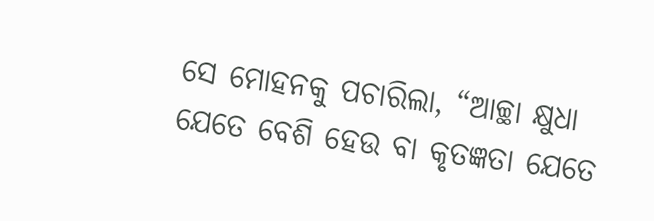ସେ ମୋହନକୁ ପଚାରିଲା, “ଆଚ୍ଛା କ୍ଷୁଧା ଯେତେ ବେଶି ହେଉ ବା କୃତଜ୍ଞତା ଯେତେ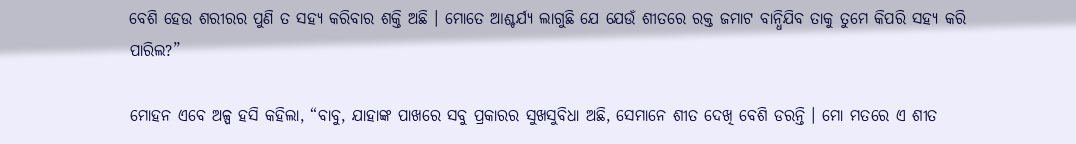ବେଶି ହେଉ ଶରୀରର ପୁଣି ତ ସହ୍ୟ କରିବାର ଶକ୍ତି ଅଛି । ମୋତେ ଆଶ୍ଚର୍ଯ୍ୟ ଲାଗୁଛି ଯେ ଯେଉଁ ଶୀତରେ ରକ୍ତ ଜମାଟ ବାନ୍ଧିଯିବ ତାକୁ ତୁମେ କିପରି ସହ୍ୟ କରି ପାରିଲ?”

ମୋହନ ଏବେ ଅଳ୍ପ ହସି କହିଲା, “ବାବୁ, ଯାହାଙ୍କ ପାଖରେ ସବୁ ପ୍ରକାରର ସୁଖସୁବିଧା ଅଛି, ସେମାନେ ଶୀତ ଦେଖି ବେଶି ଡରନ୍ତି । ମୋ ମତରେ ଏ ଶୀତ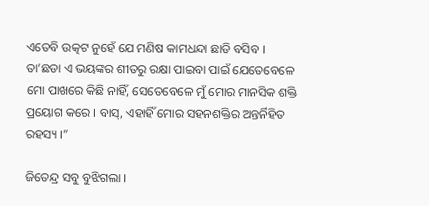ଏତେବି ଉତ୍କଟ ନୁହେଁ ଯେ ମଣିଷ କାମଧନ୍ଦା ଛାଡି ବସିବ । ତା’ଛଡା ଏ ଭୟଙ୍କର ଶୀତରୁ ରକ୍ଷା ପାଇବା ପାଇଁ ଯେତେବେଳେ ମୋ ପାଖରେ କିଛି ନାହିଁ, ସେତେବେଳେ ମୁଁ ମୋର ମାନସିକ ଶକ୍ତି ପ୍ରୟୋଗ କରେ । ବାସ୍, ଏହାହିଁ ମୋର ସହନଶକ୍ତିର ଅନ୍ତର୍ନିହିତ ରହସ୍ୟ ।”

ଜିତେନ୍ଦ୍ର ସବୁ ବୁଝିଗଲା ।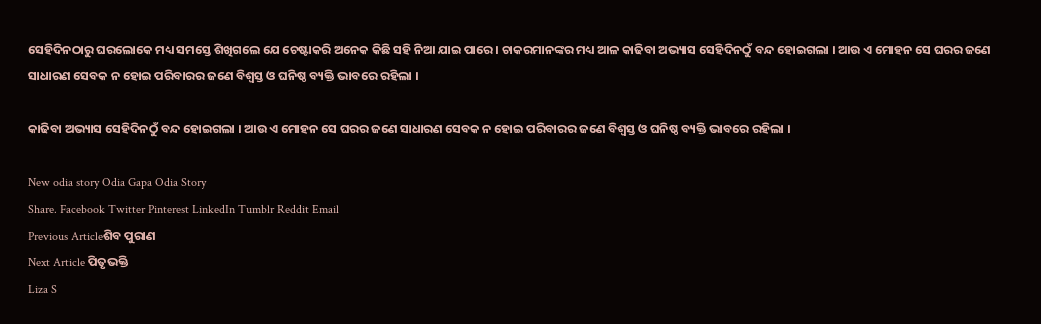ସେହିଦିନଠାରୁ ଘରଲୋକେ ମଧ୍ୟ ସମସ୍ତେ ଶିଖିଗଲେ ଯେ ଚେଷ୍ଟାକରି ଅନେକ କିଛି ସହି ନିଆ ଯାଇ ପାରେ । ଚାକରମାନଙ୍କର ମଧ୍ୟ ଆଳ କାଢିବା ଅଭ୍ୟାସ ସେହିଦିନଠୁଁ ବନ୍ଦ ହୋଇଗଲା । ଆଉ ଏ ମୋହନ ସେ ଘରର ଜଣେ ସାଧାରଣ ସେବକ ନ ହୋଇ ପରିବାରର ଜଣେ ବିଶ୍ୱସ୍ତ ଓ ଘନିଷ୍ଠ ବ୍ୟକ୍ତି ଭାବରେ ରହିଲା ।

କାଢିବା ଅଭ୍ୟାସ ସେହିଦିନଠୁଁ ବନ୍ଦ ହୋଇଗଲା । ଆଉ ଏ ମୋହନ ସେ ଘରର ଜଣେ ସାଧାରଣ ସେବକ ନ ହୋଇ ପରିବାରର ଜଣେ ବିଶ୍ୱସ୍ତ ଓ ଘନିଷ୍ଠ ବ୍ୟକ୍ତି ଭାବରେ ରହିଲା ।

New odia story Odia Gapa Odia Story
Share. Facebook Twitter Pinterest LinkedIn Tumblr Reddit Email
Previous Articleଶିବ ପୁରାଣ
Next Article ପିତୃଭକ୍ତି
Liza S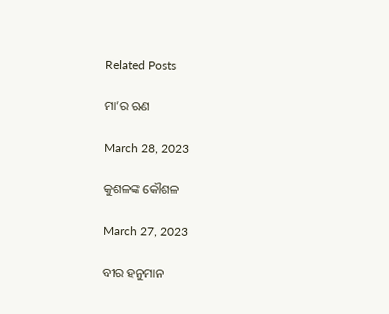Related Posts

ମା’ର ଋଣ

March 28, 2023

କୁଶଳଙ୍କ କୌଶଳ

March 27, 2023

ବୀର ହନୁମାନ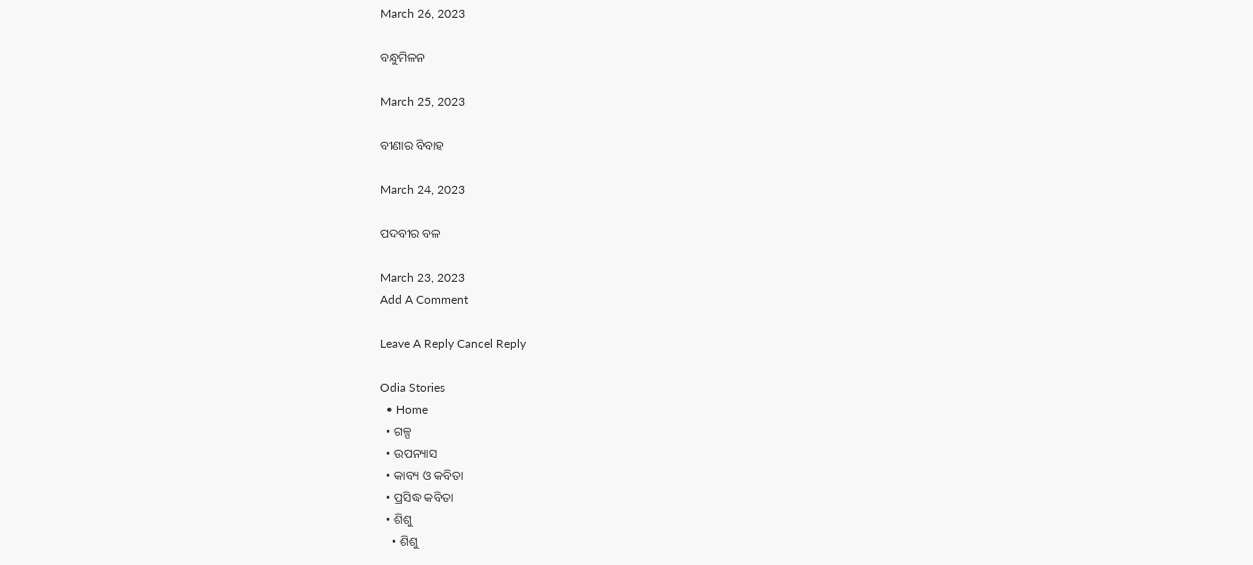March 26, 2023

ବନ୍ଧୁମିଳନ

March 25, 2023

ବୀଣାର ବିବାହ

March 24, 2023

ପଦବୀର ବଳ

March 23, 2023
Add A Comment

Leave A Reply Cancel Reply

Odia Stories
  • Home
  • ଗଳ୍ପ
  • ଉପନ୍ୟାସ
  • କାବ୍ୟ ଓ କବିତା
  • ପ୍ରସିଦ୍ଧ କବିତା
  • ଶିଶୁ
    • ଶିଶୁ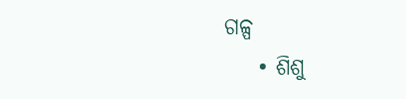ଗଳ୍ପ
    • ଶିଶୁ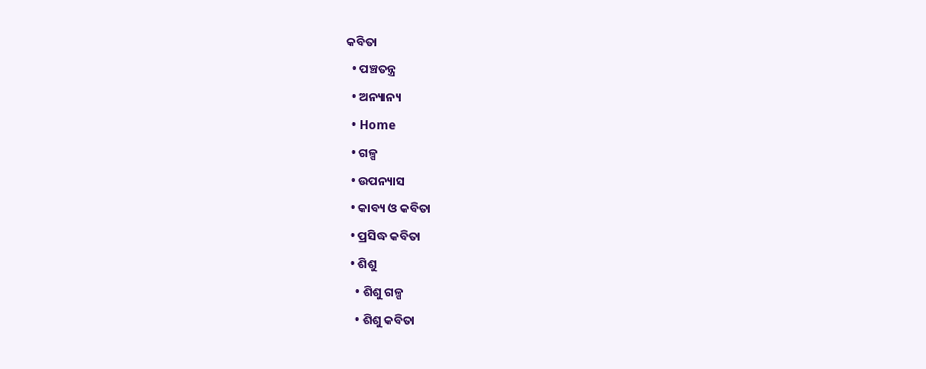କବିତା
  • ପଞ୍ଚତନ୍ତ୍ର
  • ଅନ୍ୟାନ୍ୟ
  • Home
  • ଗଳ୍ପ
  • ଉପନ୍ୟାସ
  • କାବ୍ୟ ଓ କବିତା
  • ପ୍ରସିଦ୍ଧ କବିତା
  • ଶିଶୁ
    • ଶିଶୁ ଗଳ୍ପ
    • ଶିଶୁ କବିତା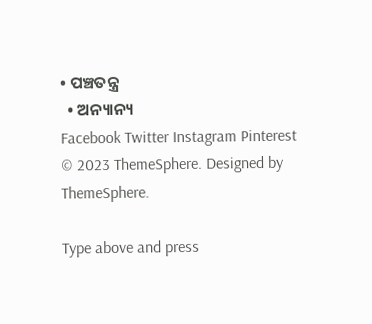• ପଞ୍ଚତନ୍ତ୍ର
  • ଅନ୍ୟାନ୍ୟ
Facebook Twitter Instagram Pinterest
© 2023 ThemeSphere. Designed by ThemeSphere.

Type above and press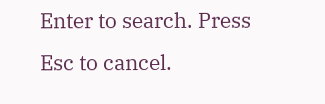Enter to search. Press Esc to cancel.